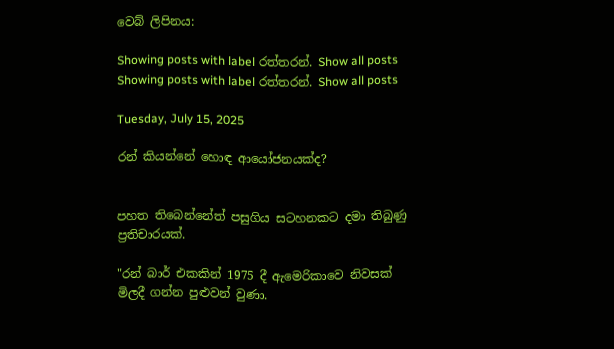වෙබ් ලිපිනය:

Showing posts with label රත්තරන්. Show all posts
Showing posts with label රත්තරන්. Show all posts

Tuesday, July 15, 2025

රන් කියන්නේ හොඳ ආයෝජනයක්ද?


පහත තිබෙන්නේත් පසුගිය සටහනකට දමා තිබුණු ප්‍රතිචාරයක්.

"රන් බාර් එකකින් 1975 දී ඇමෙරිකාවෙ නිවසක් මිලදී ගන්න පුළුවන් වුණා.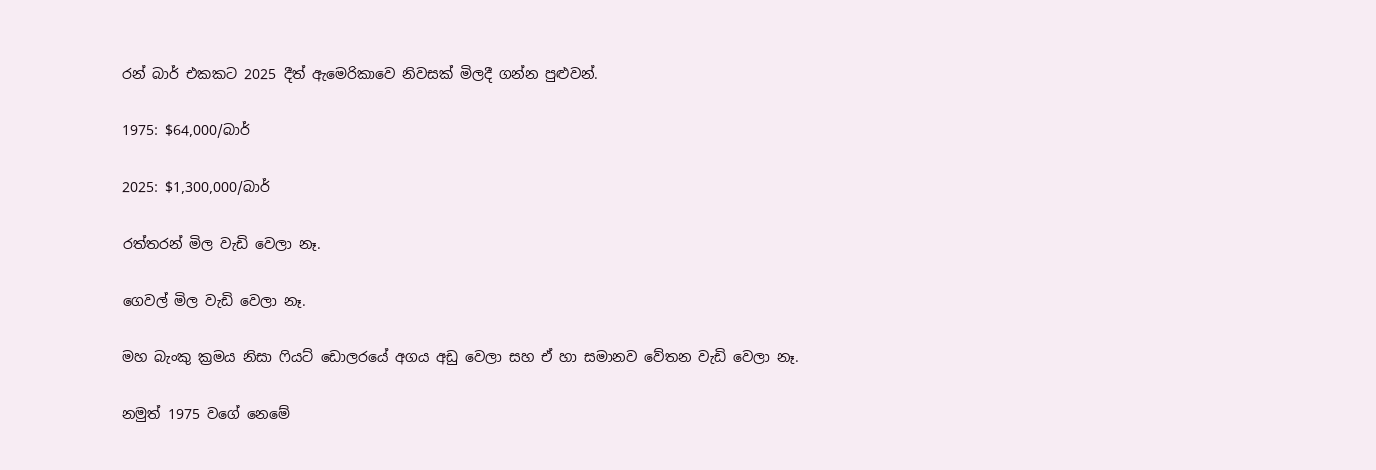රන් බාර් එකකට 2025 දීත් ඇමෙරිකාවෙ නිවසක් මිලදී ගන්න පුළුවන්.

1975: $64,000/බාර්

2025: $1,300,000/බාර්

රත්තරන් මිල වැඩි වෙලා නෑ.

ගෙවල් මිල වැඩි වෙලා නෑ.

මහ බැංකු ක්‍රමය නිසා ෆියට් ඩොලරයේ අගය අඩු වෙලා සහ ඒ හා සමානව වේතන වැඩි වෙලා නෑ.

නමුත් 1975 වගේ නෙමේ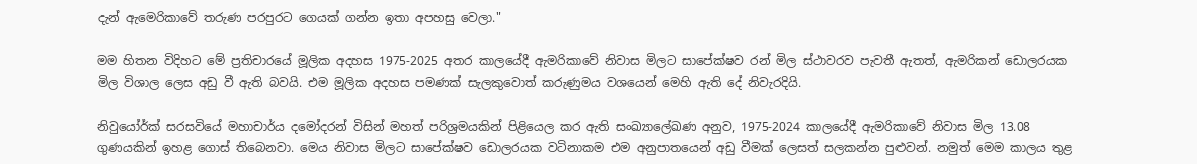දැන් ඇමෙරිකාවේ තරුණ පරපුරට ගෙයක් ගන්න ඉතා අපහසු වෙලා."

මම හිතන විදිහට මේ ප්‍රතිචාරයේ මූලික අදහස 1975-2025 අතර කාලයේදී ඇමරිකාවේ නිවාස මිලට සාපේක්ෂව රන් මිල ස්ථාවරව පැවතී ඇතත්, ඇමරිකන් ඩොලරයක මිල විශාල ලෙස අඩු වී ඇති බවයි. එම මූලික අදහස පමණක් සැලකුවොත් කරුණුමය වශයෙන් මෙහි ඇති දේ නිවැරදියි.

නිවුයෝර්ක් සරසවියේ මහාචාර්ය දමෝදරන් විසින් මහත් පරිශ්‍රමයකින් පිළියෙල කර ඇති සංඛ්‍යාලේඛණ අනුව, 1975-2024 කාලයේදී ඇමරිකාවේ නිවාස මිල 13.08 ගුණයකින් ඉහළ ගොස් තිබෙනවා. මෙය නිවාස මිලට සාපේක්ෂව ඩොලරයක වටිනාකම එම අනුපාතයෙන් අඩු වීමක් ලෙසත් සලකන්න පුළුවන්. නමුත් මෙම කාලය තුළ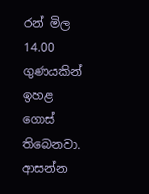රන් මිල 14.00 ගුණයකින් ඉහළ ගොස් තිබෙනවා. ආසන්න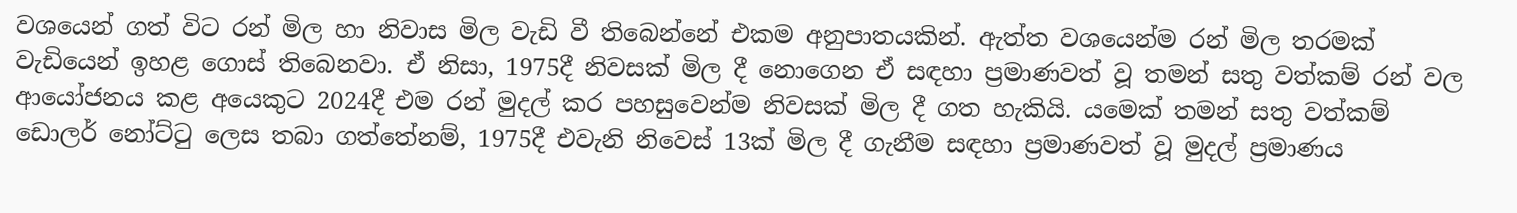වශයෙන් ගත් විට රන් මිල හා නිවාස මිල වැඩි වී තිබෙන්නේ එකම අනුපාතයකින්. ඇත්ත වශයෙන්ම රන් මිල තරමක් වැඩියෙන් ඉහළ ගොස් තිබෙනවා. ඒ නිසා, 1975දී නිවසක් මිල දී නොගෙන ඒ සඳහා ප්‍රමාණවත් වූ තමන් සතු වත්කම් රන් වල ආයෝජනය කළ අයෙකුට 2024දී එම රන් මුදල් කර පහසුවෙන්ම නිවසක් මිල දී ගත හැකියි. යමෙක් තමන් සතු වත්කම් ඩොලර් නෝට්ටු ලෙස තබා ගත්තේනම්, 1975දී එවැනි නිවෙස් 13ක් මිල දී ගැනීම සඳහා ප්‍රමාණවත් වූ මුදල් ප්‍රමාණය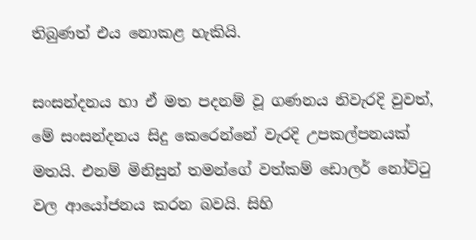තිබුණත් එය නොකළ හැකියි.

සංසන්දනය හා ඒ මත පදනම් වූ ගණනය නිවැරදි වුවත්, මේ සංසන්දනය සිදු කෙරෙන්නේ වැරදි උපකල්පනයක් මතයි. එනම් මිනිසුන් තමන්ගේ වත්කම් ඩොලර් නෝට්ටු වල ආයෝජනය කරන බවයි. සිහි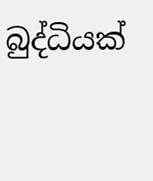බුද්ධියක්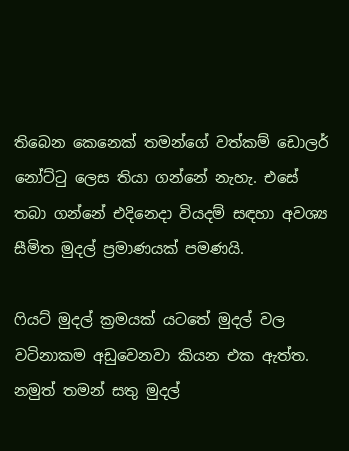තිබෙන කෙනෙක් තමන්ගේ වත්කම් ඩොලර් නෝට්ටු ලෙස තියා ගන්නේ නැහැ. එසේ තබා ගන්නේ එදිනෙදා වියදම් සඳහා අවශ්‍ය සීමිත මුදල් ප්‍රමාණයක් පමණයි.

ෆියට් මුදල් ක්‍රමයක් යටතේ මුදල් වල වටිනාකම අඩුවෙනවා කියන එක ඇත්ත. නමුත් තමන් සතු මුදල්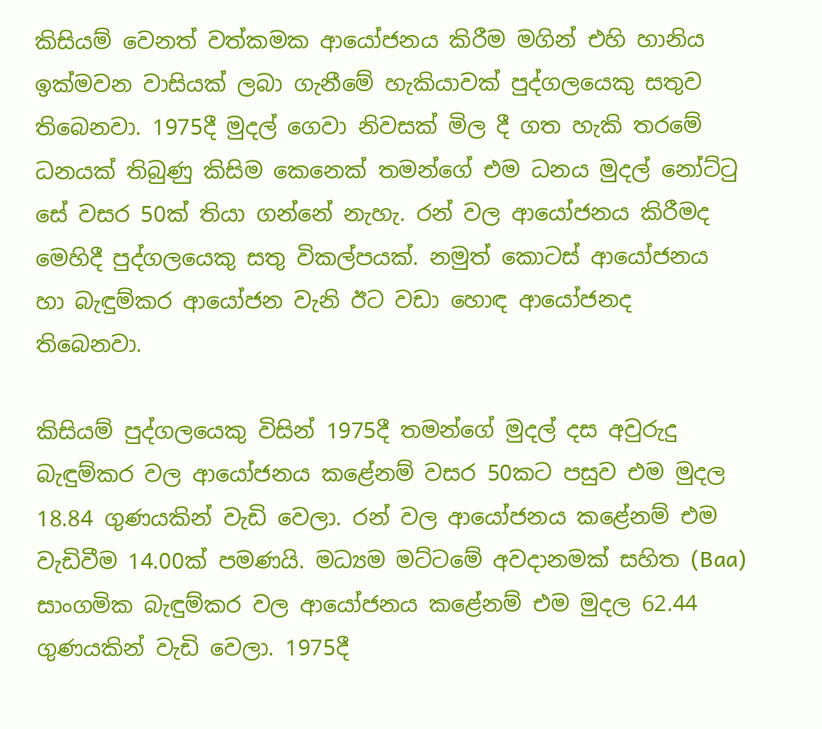කිසියම් වෙනත් වත්කමක ආයෝජනය කිරීම මගින් එහි හානිය ඉක්මවන වාසියක් ලබා ගැනීමේ හැකියාවක් පුද්ගලයෙකු සතුව තිබෙනවා. 1975දී මුදල් ගෙවා නිවසක් මිල දී ගත හැකි තරමේ ධනයක් තිබුණු කිසිම කෙනෙක් තමන්ගේ එම ධනය මුදල් නෝට්ටු සේ වසර 50ක් තියා ගන්නේ නැහැ. රන් වල ආයෝජනය කිරීමද මෙහිදී පුද්ගලයෙකු සතු විකල්පයක්. නමුත් කොටස් ආයෝජනය හා බැඳුම්කර ආයෝජන වැනි ඊට වඩා හොඳ ආයෝජනද තිබෙනවා.

කිසියම් පුද්ගලයෙකු විසින් 1975දී තමන්ගේ මුදල් දස අවුරුදු බැඳුම්කර වල ආයෝජනය කළේනම් වසර 50කට පසුව එම මුදල 18.84 ගුණයකින් වැඩි වෙලා. රන් වල ආයෝජනය කළේනම් එම වැඩිවීම 14.00ක් පමණයි. මධ්‍යම මට්ටමේ අවදානමක් සහිත (Baa) සාංගමික බැඳුම්කර වල ආයෝජනය කළේනම් එම මුදල 62.44 ගුණයකින් වැඩි වෙලා. 1975දී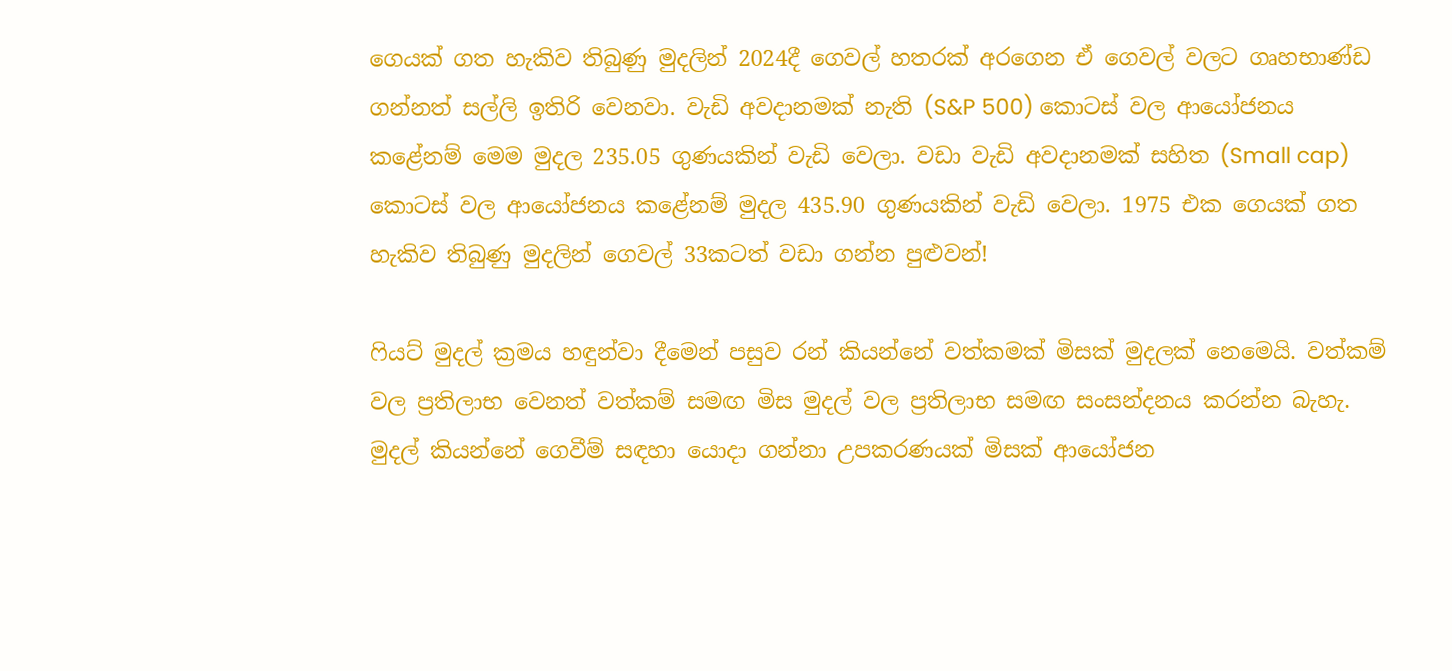ගෙයක් ගත හැකිව තිබුණු මුදලින් 2024දී ගෙවල් හතරක් අරගෙන ඒ ගෙවල් වලට ගෘහභාණ්ඩ ගන්නත් සල්ලි ඉතිරි වෙනවා. වැඩි අවදානමක් නැති (S&P 500) කොටස් වල ආයෝජනය කළේනම් මෙම මුදල 235.05 ගුණයකින් වැඩි වෙලා. වඩා වැඩි අවදානමක් සහිත (Small cap) කොටස් වල ආයෝජනය කළේනම් මුදල 435.90 ගුණයකින් වැඩි වෙලා. 1975 එක ගෙයක් ගත හැකිව තිබුණු මුදලින් ගෙවල් 33කටත් වඩා ගන්න පුළුවන්!

ෆියට් මුදල් ක්‍රමය හඳුන්වා දීමෙන් පසුව රන් කියන්නේ වත්කමක් මිසක් මුදලක් නෙමෙයි. වත්කම් වල ප්‍රතිලාභ වෙනත් වත්කම් සමඟ මිස මුදල් වල ප්‍රතිලාභ සමඟ සංසන්දනය කරන්න බැහැ. මුදල් කියන්නේ ගෙවීම් සඳහා යොදා ගන්නා උපකරණයක් මිසක් ආයෝජන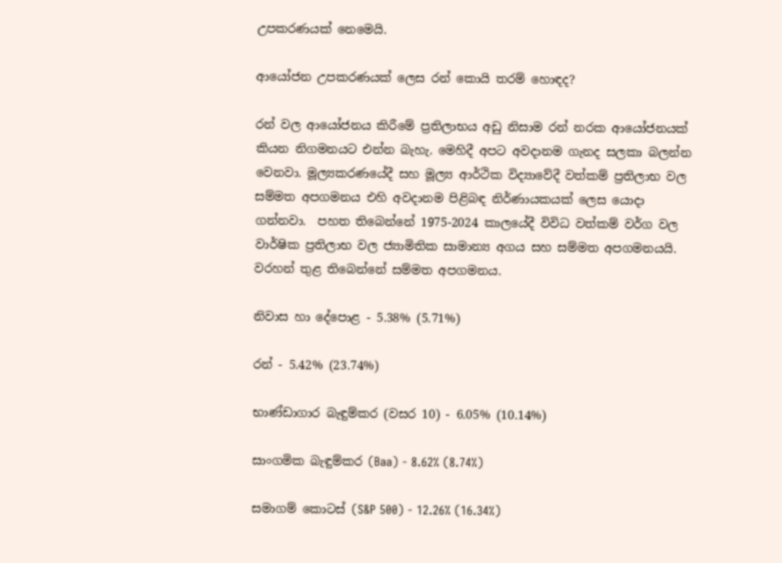උපකරණයක් නෙමෙයි.

ආයෝජන උපකරණයක් ලෙස රන් කොයි තරම් හොඳද?

රන් වල ආයෝජනය කිරීමේ ප්‍රතිලාභය අඩු නිසාම රන් නරක ආයෝජනයක් කියන නිගමනයට එන්න බැහැ. මෙහිදී අප‍ට අවදානම ගැනද සලකා බලන්න වෙනවා. මූල්‍යකරණයේදී සහ මූල්‍ය ආර්ථික විද්‍යාවේදී වත්කම් ප්‍රතිලාභ වල සම්මත අපගමනය එහි අවදානම පිළිබඳ නිර්ණායකයක් ලෙස යොදා ගන්නවා.  පහත තිබෙන්නේ 1975-2024 කාලයේදී විවිධ වත්කම් වර්ග වල වාර්ෂික ප්‍රතිලාභ වල ජ්‍යාමිතික සාමාන්‍ය අගය සහ සම්මත අපගමනයයි. වරහන් තුළ තිබෙන්නේ සම්මත අපගමනය.

නිවාස හා දේපොළ - 5.38% (5.71%)

රන් - 5.42% (23.74%)

භාණ්ඩාගාර බැඳුම්කර (වසර 10) - 6.05% (10.14%)

සාංගමික බැඳුම්කර (Baa) - 8.62% (8.74%)

සමාගම් කොටස් (S&P 500) - 12.26% (16.34%)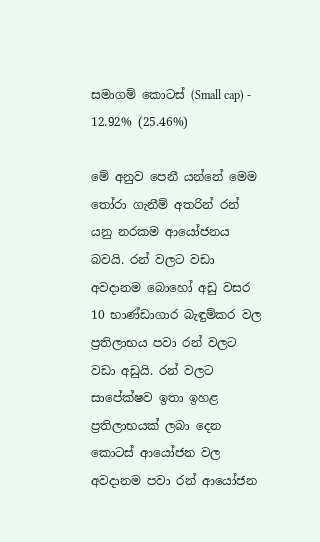සමාගම් කොටස් (Small cap) - 12.92% (25.46%)

මේ අනුව පෙනී යන්නේ මෙම තෝරා ගැනීම් අතරින් රන් යනු නරකම ආයෝජනය බවයි. රන් වලට වඩා අවදානම බොහෝ අඩු වසර 10 භාණ්ඩාගාර බැඳුම්කර වල ප්‍රතිලාභය පවා රන් වලට වඩා අඩුයි. රන් වලට සාපේක්ෂව ඉතා ඉහළ ප්‍රතිලාභයක් ලබා දෙන කොටස් ආයෝජන වල අවදානම පවා රන් ආයෝජන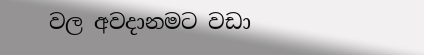වල අවදානමට වඩා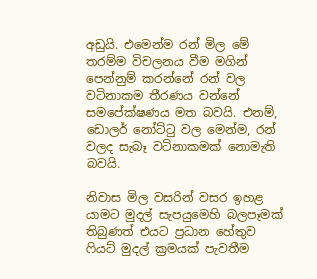අඩුයි. එමෙන්ම රන් මිල මේ තරම්ම විචලනය වීම මගින් පෙන්නුම් කරන්නේ රන් වල වටිනාකම තීරණය වන්නේ සමපේක්ෂණය මත බවයි. එනම්, ඩොලර් නෝට්ටු වල මෙන්ම, රන් වලද සැබෑ වටිනාකමක් නොමැති බවයි.

නිවාස මිල වසරින් වසර ඉහළ යාමට මුදල් සැපයුමෙහි බලපෑමක් තිබුණත් එයට ප්‍රධාන හේතුව ෆියට් මුදල් ක්‍රමයක් පැවතීම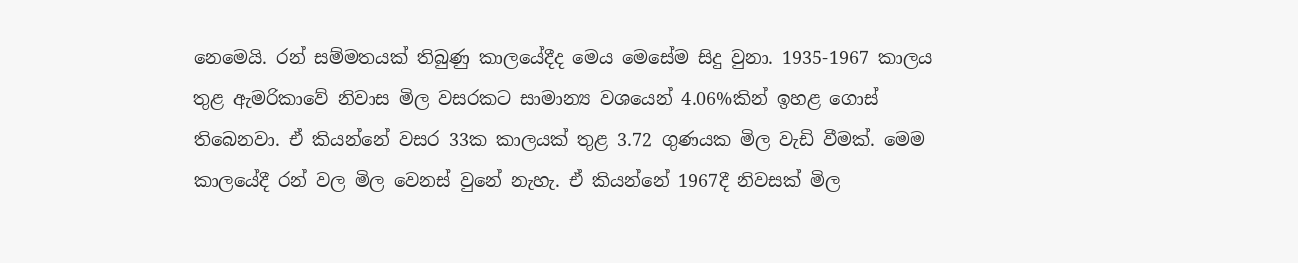නෙමෙයි. රන් සම්මතයක් තිබුණු කාලයේදීද මෙය මෙසේම සිදු වුනා. 1935-1967 කාලය තුළ ඇමරිකාවේ නිවාස මිල වසරකට සාමාන්‍ය වශයෙන් 4.06%කින් ඉහළ ගොස් තිබෙනවා. ඒ කියන්නේ වසර 33ක කාලයක් තුළ 3.72 ගුණයක මිල වැඩි වීමක්. මෙම කාලයේදී රන් වල මිල වෙනස් වුනේ නැහැ. ඒ කියන්නේ 1967දී නිවසක් මිල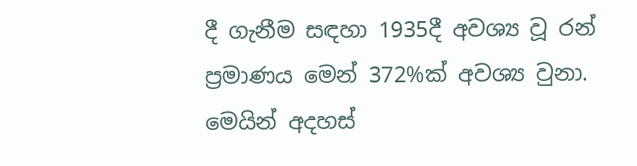දී ගැනීම සඳහා 1935දී අවශ්‍ය වූ රන් ප්‍රමාණය මෙන් 372%ක් අවශ්‍ය වුනා. මෙයින් අදහස්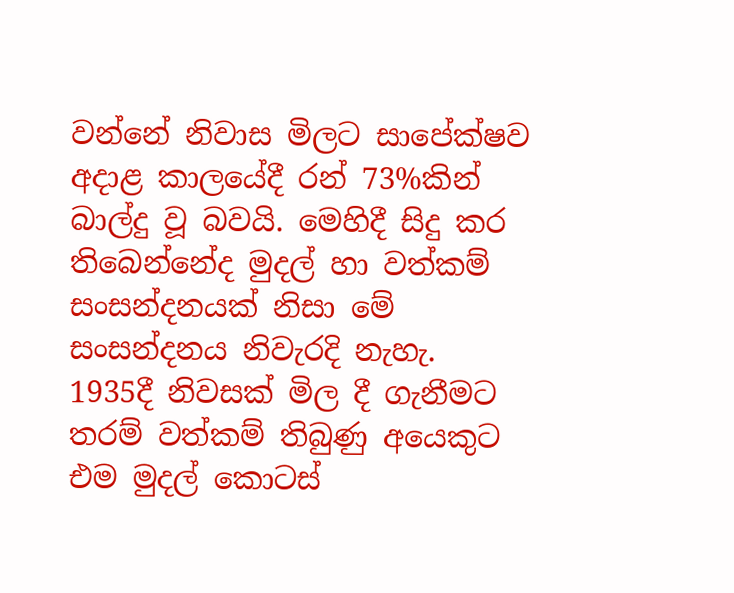වන්නේ නිවාස මිලට සාපේක්ෂව අදාළ කාලයේදී රන් 73%කින් බාල්දු වූ බවයි. මෙහිදී සිදු කර තිබෙන්නේද මුදල් හා වත්කම් සංසන්දනයක් නිසා මේ සංසන්දනය නිවැරදි නැහැ. 1935දී නිවසක් මිල දී ගැනීමට තරම් වත්කම් තිබුණු අයෙකුට එම මුදල් කොටස්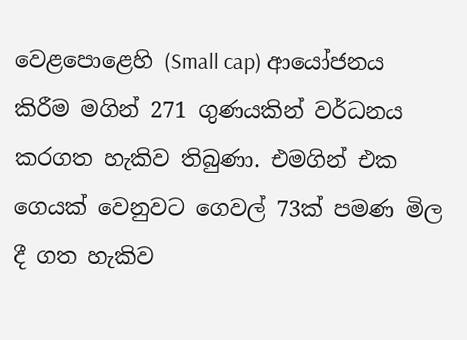වෙළපොළෙහි (Small cap) ආයෝජනය කිරීම මගින් 271 ගුණයකින් වර්ධනය කරගත හැකිව තිබුණා. එමගින් එක ගෙයක් වෙනුවට ගෙවල් 73ක් පමණ මිල දී ගත හැකිව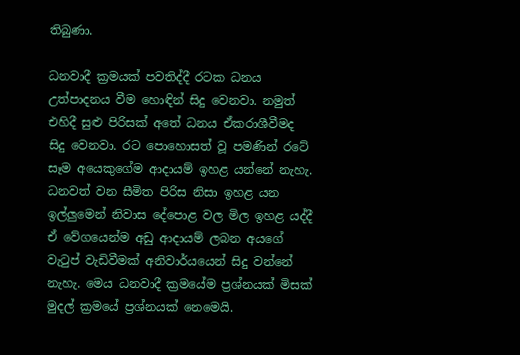තිබුණා.

ධනවාදී ක්‍රමයක් පවතිද්දී රටක ධනය උත්පාදනය වීම හොඳින් සිදු වෙනවා. නමුත් එහිදී සුළු පිරිසක් අතේ ධනය ඒකරාශීවීමද සිදු වෙනවා. රට පොහොසත් වූ පමණින් රටේ සෑම අයෙකුගේම ආදායම් ඉහළ යන්නේ නැහැ. ධනවත් වන සීමිත පිරිස නිසා ඉහළ යන ඉල්ලුමෙන් නිවාස දේපොළ වල මිල ඉහළ යද්දී ඒ වේගයෙන්ම අඩු ආදායම් ලබන අයගේ වැටුප් වැඩිවීමක් අනිවාර්යයෙන් සිදු වන්නේ නැහැ. මෙය ධනවාදී ක්‍රමයේම ප්‍රශ්නයක් මිසක් මුදල් ක්‍රමයේ ප්‍රශ්නයක් නෙමෙයි.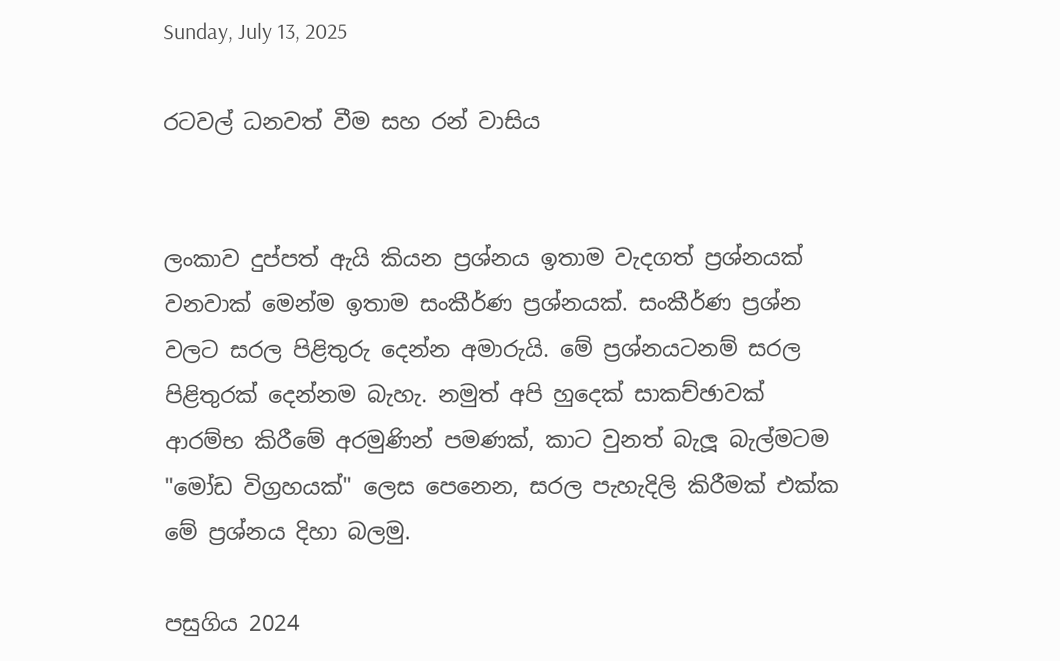Sunday, July 13, 2025

රටවල් ධනවත් වීම සහ රන් වාසිය


ලංකාව දුප්පත් ඇයි කියන ප්‍රශ්නය ඉතාම වැදගත් ප්‍රශ්නයක් වනවාක් මෙන්ම ඉතාම සංකීර්ණ ප්‍රශ්නයක්. සංකීර්ණ ප්‍රශ්න වලට සරල පිළිතුරු දෙන්න අමාරුයි. මේ ප්‍රශ්නයටනම් සරල පිළිතුරක් දෙන්නම බැහැ. නමුත් අපි හුදෙක් සාකච්ඡාවක් ආරම්භ කිරීමේ අරමුණින් පමණක්, කාට වුනත් බැලූ බැල්මටම "මෝඩ විග්‍රහයක්" ලෙස පෙනෙන, සරල පැහැදිලි කිරීමක් එක්ක මේ ප්‍රශ්නය දිහා බලමු.

පසුගිය 2024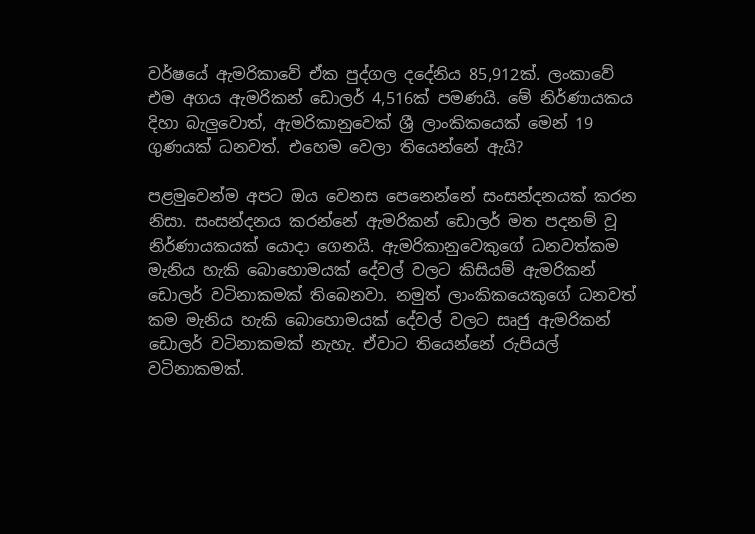වර්ෂයේ ඇමරිකාවේ ඒක පුද්ගල දදේනිය 85,912ක්. ලංකාවේ එම අගය ඇමරිකන් ඩොලර් 4,516ක් පමණයි. මේ නිර්ණායකය දිහා බැලුවොත්, ඇමරිකානුවෙක් ශ්‍රී ලාංකිකයෙක් මෙන් 19 ගුණයක් ධනවත්. එහෙම වෙලා තියෙන්නේ ඇයි?

පළමුවෙන්ම අපට ඔය වෙනස පෙනෙන්නේ සංසන්දනයක් කරන නිසා. සංසන්දනය කරන්නේ ඇමරිකන් ඩොලර් මත පදනම් වූ නිර්ණායකයක් යොදා ගෙනයි. ඇමරිකානුවෙකුගේ ධනවත්කම මැනිය හැකි බොහොමයක් දේවල් වලට කිසියම් ඇමරිකන් ඩොලර් වටිනාකමක් තිබෙනවා. නමුත් ලාංකිකයෙකුගේ ධනවත් කම මැනිය හැකි බොහොමයක් දේවල් වලට සෘජු ඇමරිකන් ඩොලර් වටිනාකමක් නැහැ. ඒවාට තියෙන්නේ රුපියල් වටිනාකමක්.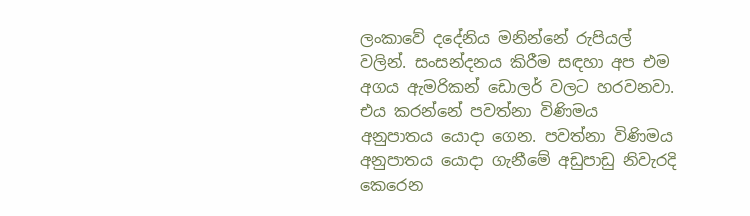ලංකාවේ දදේනිය මනින්නේ රුපියල් වලින්. සංසන්දනය කිරීම සඳහා අප එම අගය ඇමරිකන් ඩොලර් වලට හරවනවා. එය කරන්නේ පවත්නා විණිමය අනුපාතය යොදා ගෙන. පවත්නා විණිමය අනුපාතය යොදා ගැනීමේ අඩුපාඩු නිවැරදි කෙරෙන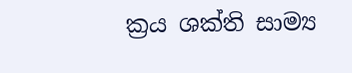ක්‍රය ශක්ති සාම්‍ය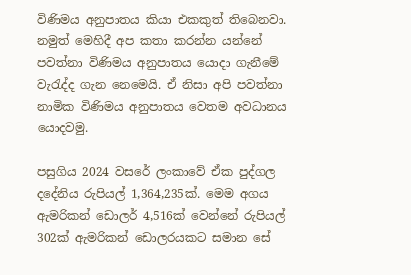විණිමය අනුපාතය කියා එකකුත් තිබෙනවා. නමුත් මෙහිදී අප කතා කරන්න යන්නේ පවත්නා විණිමය අනුපාතය යොදා ගැනීමේ වැරැද්ද ගැන නෙමෙයි. ඒ නිසා අපි පවත්නා නාමික විණිමය අනුපාතය වෙතම අවධානය යොදවමු.

පසුගිය 2024 වසරේ ලංකාවේ ඒක පුද්ගල දදේනිය රුපියල් 1,364,235ක්. මෙම අගය ඇමරිකන් ඩොලර් 4,516ක් වෙන්නේ රුපියල් 302ක් ඇමරිකන් ඩොලරයකට සමාන සේ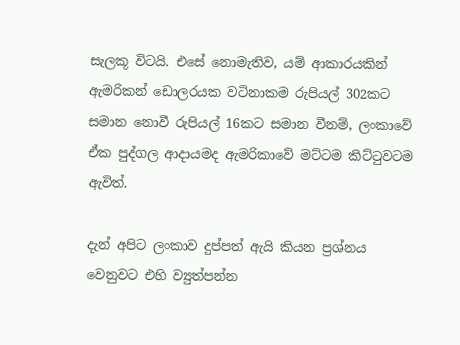සැලකූ විටයි. එසේ නොමැතිව, යම් ආකාරයකින් ඇමරිකන් ඩොලරයක වටිනාකම රුපියල් 302කට සමාන නොවී රුපියල් 16කට සමාන වීනම්, ලංකාවේ ඒක පුද්ගල ආදායමද ඇමරිකාවේ මට්ටම කිට්ටුවටම ඇවිත්.

දැන් අපිට ලංකාව දුප්පත් ඇයි කියන ප්‍රශ්නය වෙනුවට එහි ව්‍යුත්පන්න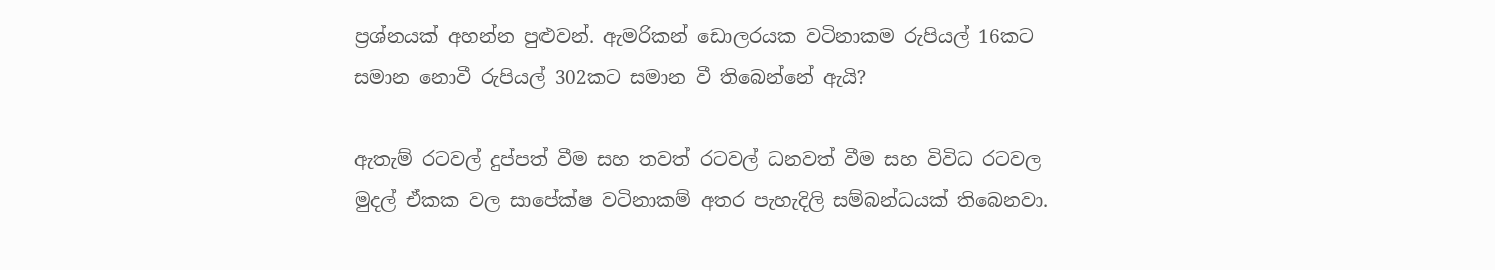ප්‍රශ්නයක් අහන්න පුළුවන්. ඇමරිකන් ඩොලරයක වටිනාකම රුපියල් 16කට සමාන නොවී රුපියල් 302කට සමාන වී තිබෙන්නේ ඇයි?

ඇතැම් රටවල් දුප්පත් වීම සහ තවත් රටවල් ධනවත් වීම සහ විවිධ රටවල මුදල් ඒකක වල සාපේක්ෂ වටිනාකම් අතර පැහැදිලි සම්බන්ධයක් තිබෙනවා.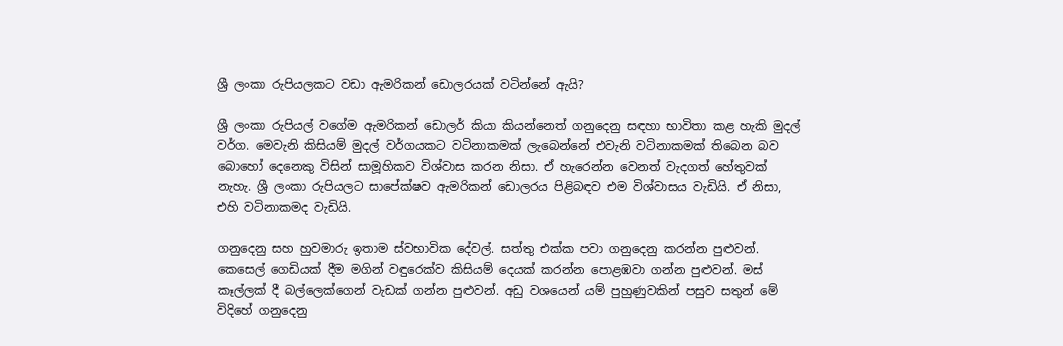ශ්‍රී ලංකා රුපියලකට වඩා ඇමරිකන් ඩොලරයක් වටින්නේ ඇයි?

ශ්‍රී ලංකා රුපියල් වගේම ඇමරිකන් ඩොලර් කියා කියන්නෙත් ගනුදෙනු සඳහා භාවිතා කළ හැකි මුදල් වර්ග. මෙවැනි කිසියම් මුදල් වර්ගයකට වටිනාකමක් ලැබෙන්නේ එවැනි වටිනාකමක් තිබෙන බව බොහෝ දෙනෙකු විසින් සාමූහිකව විශ්වාස කරන නිසා. ඒ හැරෙන්න වෙනත් වැදගත් හේතුවක් නැහැ. ශ්‍රී ලංකා රුපියලට සාපේක්ෂව ඇමරිකන් ඩොලරය පිළිබඳව එම විශ්වාසය වැඩියි. ඒ නිසා, එහි වටිනාකමද වැඩියි.

ගනුදෙනු සහ හුවමාරු ඉතාම ස්වභාවික දේවල්. සත්තු එක්ක පවා ගනුදෙනු කරන්න පුළුවන්. කෙසෙල් ගෙඩියක් දීම මගින් වඳුරෙක්ව කිසියම් දෙයක් කරන්න පොළඹවා ගන්න පුළුවන්. මස් කෑල්ලක් දී බල්ලෙක්ගෙන් වැඩක් ගන්න පුළුවන්. අඩු වශයෙන් යම් පුහුණුවකින් පසුව සතුන් මේ විදිහේ ගනුදෙනු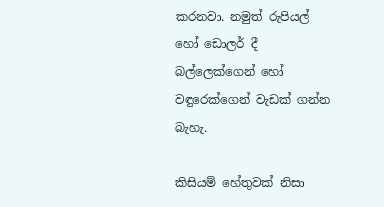කරනවා. නමුත් රුපියල් හෝ ඩොලර් දී බල්ලෙක්ගෙන් හෝ වඳුරෙක්ගෙන් වැඩක් ගන්න බැහැ.

කිසියම් හේතුවක් නිසා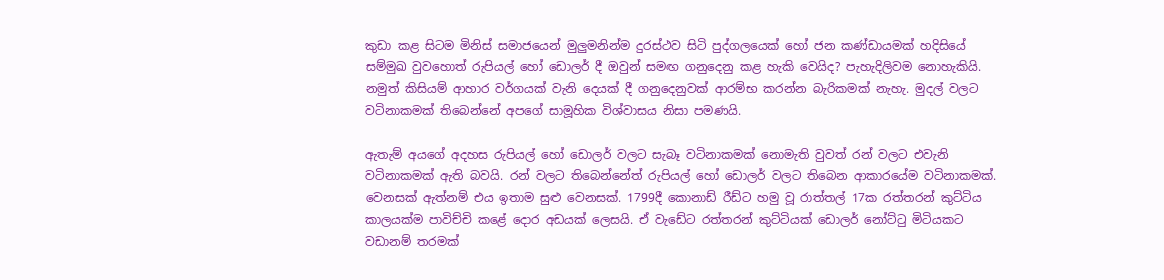කුඩා කළ සිටම මිනිස් සමාජයෙන් මුලුමනින්ම දුරස්ථව සිටි පුද්ගලයෙක් හෝ ජන කණ්ඩායමක් හදිසියේ සම්මුඛ වුවහොත් රුපියල් හෝ ඩොලර් දී ඔවුන් සමඟ ගනුදෙනු කළ හැකි වෙයිද? පැහැදිලිවම නොහැකියි. නමුත් කිසියම් ආහාර වර්ගයක් වැනි දෙයක් දී ගනුදෙනුවක් ආරම්භ කරන්න බැරිකමක් නැහැ. මුදල් වලට වටිනාකමක් තිබෙන්නේ අපගේ සාමූහික විශ්වාසය නිසා පමණයි.

ඇතැම් අයගේ අදහස රුපියල් හෝ ඩොලර් වලට සැබෑ වටිනාකමක් නොමැති වුවත් රන් වලට එවැනි වටිනාකමක් ඇති බවයි. රන් වලට තිබෙන්නේත් රුපියල් හෝ ඩොලර් වලට තිබෙන ආකාරයේම වටිනාකමක්. වෙනසක් ඇත්නම් එය ඉතාම සුළු වෙනසක්. 1799දී කොනාඩ් රීඩ්ට හමු වූ රාත්තල් 17ක රත්තරන් කුට්ටිය කාලයක්ම පාවිච්චි කළේ දොර අඩයක් ලෙසයි. ඒ වැඩේට රත්තරන් කුට්ටියක් ඩොලර් නෝට්ටු මිටියකට වඩානම් තරමක්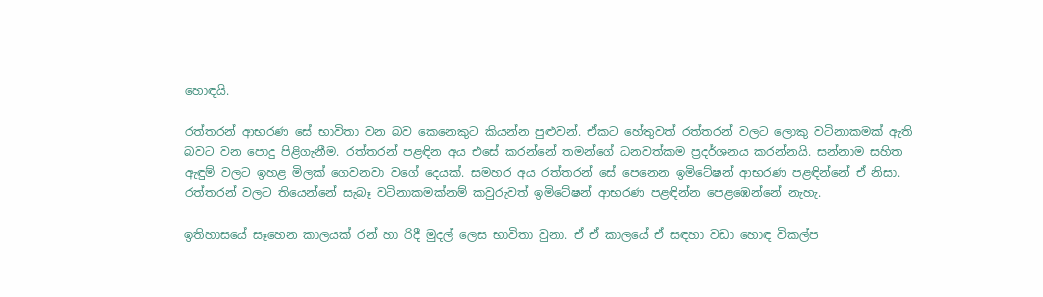හොඳයි.

රත්තරන් ආභරණ සේ භාවිතා වන බව කෙනෙකුට කියන්න පුළුවන්. ඒකට හේතුවත් රත්තරන් වලට ලොකු වටිනාකමක් ඇති බවට වන පොදු පිළිගැනීම. රත්තරන් පළඳින අය එසේ කරන්නේ තමන්ගේ ධනවත්කම ප්‍රදර්ශනය කරන්නයි. සන්නාම සහිත ඇඳුම් වලට ඉහළ මිලක් ගෙවනවා වගේ දෙයක්. සමහර අය රත්තරන් සේ පෙනෙන ඉමිටේෂන් ආභරණ පළඳින්නේ ඒ නිසා. රත්තරන් වලට තියෙන්නේ සැබෑ වටිනාකමක්නම් කවුරුවත් ඉමිටේෂන් ආභරණ පළඳින්න පෙළඹෙන්නේ නැහැ.

ඉතිහාසයේ සෑහෙන කාලයක් රන් හා රිදී මුදල් ලෙස භාවිතා වුනා. ඒ ඒ කාලයේ ඒ සඳහා වඩා හොඳ විකල්ප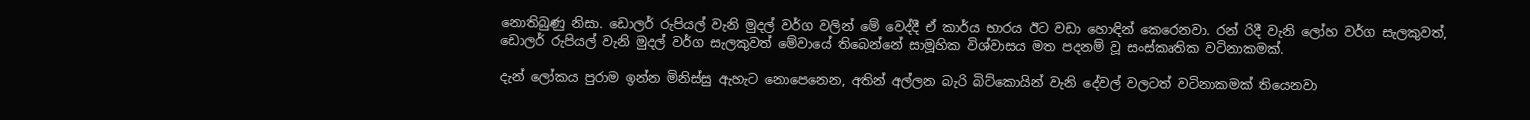නොතිබුණු නිසා. ඩොලර් රුපියල් වැනි මුදල් වර්ග වලින් මේ වෙද්දී ඒ කාර්ය භාරය ඊට වඩා හොඳින් කෙරෙනවා. රන් රිදී වැනි ලෝහ වර්ග සැලකුවත්, ඩොලර් රුපියල් වැනි මුදල් වර්ග සැලකුවත් මේවායේ තිබෙන්නේ සාමූහික විශ්වාසය මත පදනම් වූ සංස්කෘතික වටිනාකමක්.

දැන් ලෝකය පුරාම ඉන්න මිනිස්සු ඇහැට නොපෙනෙන, අතින් අල්ලන බැරි බිට්කොයින් වැනි දේවල් වලටත් වටිනාකමක් තියෙනවා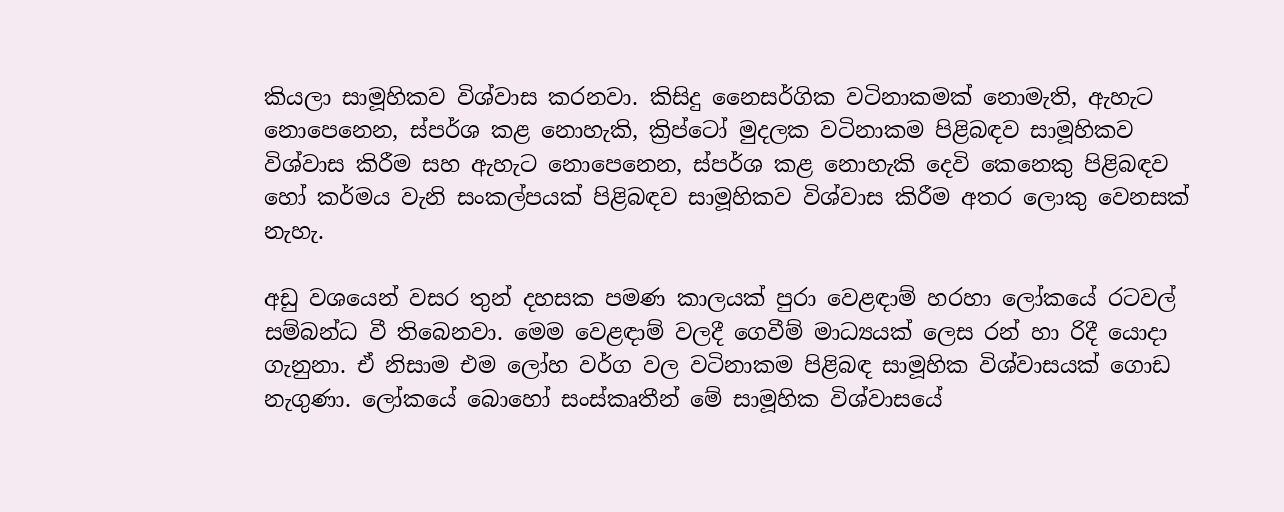කියලා සාමූහිකව විශ්වාස කරනවා. කිසිදු නෛසර්ගික වටිනාකමක් නොමැති, ඇහැට නොපෙනෙන, ස්පර්ශ කළ නොහැකි, ක්‍රිප්ටෝ මුදලක වටිනාකම පිළිබඳව සාමූහිකව විශ්වාස කිරීම සහ ඇහැට නොපෙනෙන, ස්පර්ශ කළ නොහැකි දෙවි කෙනෙකු පිළිබඳව හෝ කර්මය වැනි සංකල්පයක් පිළිබඳව සාමූහිකව විශ්වාස කිරීම අතර ලොකු වෙනසක් නැහැ.

අඩු වශයෙන් වසර තුන් දහසක පමණ කාලයක් පුරා වෙළඳාම් හරහා ලෝකයේ රටවල් සම්බන්ධ වී තිබෙනවා. මෙම වෙළඳාම් වලදී ගෙවීම් මාධ්‍යයක් ලෙස රන් හා රිදී යොදා ගැනුනා. ඒ නිසාම එම ලෝහ වර්ග වල වටිනාකම පිළිබඳ සාමූහික විශ්වාසයක් ගොඩ නැගුණා. ලෝකයේ බොහෝ සංස්කෘතීන් මේ සාමූහික විශ්වාසයේ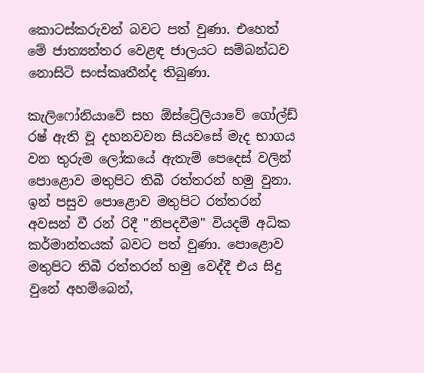කොටස්කරුවන් බවට පත් වුණා. එහෙත් මේ ජාත්‍යන්තර වෙළඳ ජාලයට සම්බන්ධව නොසිටි සංස්කෘතීන්ද තිබුණා.

කැලිෆෝනියාවේ සහ ඕස්ට්‍රේලියාවේ ගෝල්ඩ් රෂ් ඇති වූ දහනවවන සියවසේ මැද භාගය වන තුරුම ලෝකයේ ඇතැම් පෙදෙස් වලින් පොළොව මතුපිට තිබී රත්තරන් හමු වුනා. ඉන් පසුව පොළොව මතුපිට රත්තරන් අවසන් වී රන් රිදී "නිපදවීම" වියදම් අධික කර්මාන්තයක් බවට පත් වුණා. පොළොව මතුපිට තිබී රත්තරන් හමු වෙද්දී එය සිදු වුනේ අහම්බෙන්,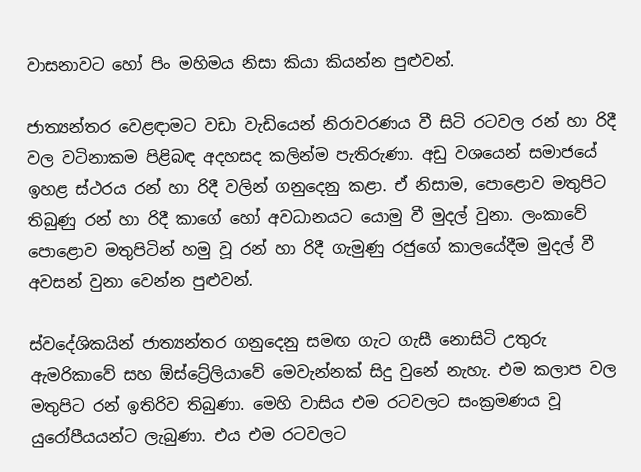වාසනාවට හෝ පිං මහිමය නිසා කියා කියන්න පුළුවන්.

ජාත්‍යන්තර වෙළඳාමට වඩා වැඩියෙන් නිරාවරණය වී සිටි රටවල රන් හා රිදී වල වටිනාකම පිළිබඳ අදහසද කලින්ම පැතිරුණා. අඩු වශයෙන් සමාජයේ ඉහළ ස්ථරය රන් හා රිදී වලින් ගනුදෙනු කළා. ඒ නිසාම, පොළොව මතුපිට තිබුණු රන් හා රිදී කාගේ හෝ අවධානයට යොමු වී මුදල් වුනා. ලංකාවේ පොළොව මතුපිටින් හමු වූ රන් හා රිදී ගැමුණු රජුගේ කාලයේදීම මුදල් වී අවසන් වුනා වෙන්න පුළුවන්.

ස්වදේශිකයින් ජාත්‍යන්තර ගනුදෙනු සමඟ ගැට ගැසී නොසිටි උතුරු ඇමරිකාවේ සහ ඕස්ට්‍රේලියාවේ මෙවැන්නක් සිදු වුනේ නැහැ. එම කලාප වල මතුපිට රන් ඉතිරිව තිබුණා. මෙහි වාසිය එම රටවලට සංක්‍රමණය වූ යුරෝපීයයන්ට ලැබුණා. එය එම රටවලට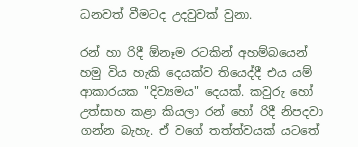ධනවත් වීමටද උදවුවක් වුනා.

රන් හා රිදී ඕනෑම රටකින් අහම්බයෙන් හමු විය හැකි දෙයක්ව තියෙද්දී එය යම් ආකාරයක "දිව්‍යමය" දෙයක්. කවුරු හෝ උත්සාහ කළා කියලා රන් හෝ රිදී නිපදවා ගන්න බැහැ. ඒ වගේ තත්ත්වයක් යටතේ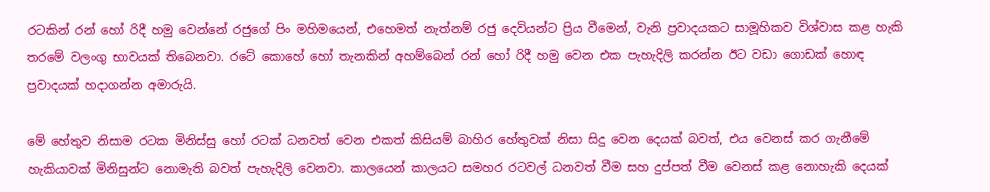රටකින් රන් හෝ රිදී හමු වෙන්නේ රජුගේ පිං මහිමයෙන්, එහෙමත් නැත්නම් රජු දෙවියන්ට ප්‍රිය වීමෙන්, වැනි ප්‍රවාදයකට සාමූහිකව විශ්වාස කළ හැකි තරමේ වලංගු භාවයක් තිබෙනවා. රටේ කොහේ හෝ තැනකින් අහම්බෙන් රන් හෝ රිදී හමු වෙන එක පැහැදිලි කරන්න ඊට වඩා ගොඩක් හොඳ ප්‍රවාදයක් හදාගන්න අමාරුයි.

මේ හේතුව නිසාම රටක මිනිස්සු හෝ රටක් ධනවත් වෙන එකත් කිසියම් බාහිර හේතුවක් නිසා සිදු වෙන දෙයක් බවත්, එය වෙනස් කර ගැනීමේ හැකියාවක් මිනිසුන්ට නොමැති බවත් පැහැදිලි වෙනවා. කාලයෙන් කාලයට සමහර රටවල් ධනවත් වීම සහ දුප්පත් වීම වෙනස් කළ නොහැකි දෙයක්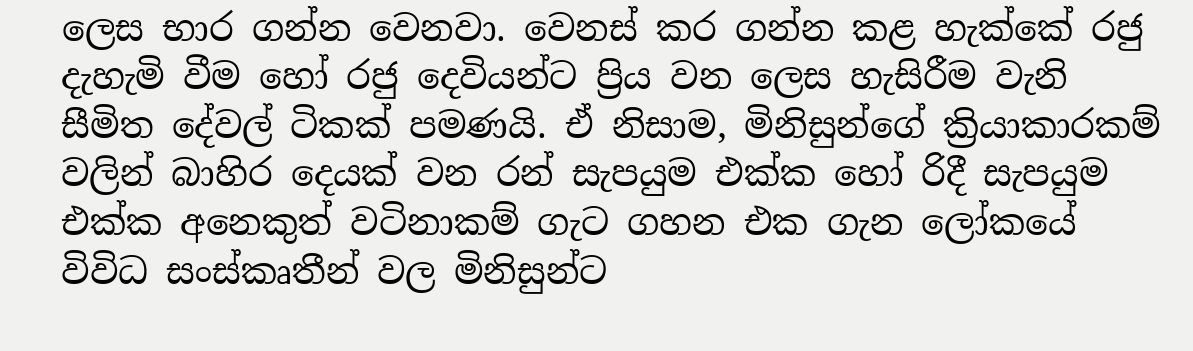ලෙස භාර ගන්න වෙනවා. වෙනස් කර ගන්න කළ හැක්කේ රජු දැහැමි වීම හෝ රජු දෙවියන්ට ප්‍රිය වන ලෙස හැසිරීම වැනි සීමිත දේවල් ටිකක් පමණයි. ඒ නිසාම, මිනිසුන්ගේ ක්‍රියාකාරකම් වලින් බාහිර දෙයක් වන රන් සැපයුම එක්ක හෝ රිදී සැපයුම එක්ක අනෙකුත් වටිනාකම් ගැට ගහන එක ගැන ලෝකයේ විවිධ සංස්කෘතීන් වල මිනිසුන්ට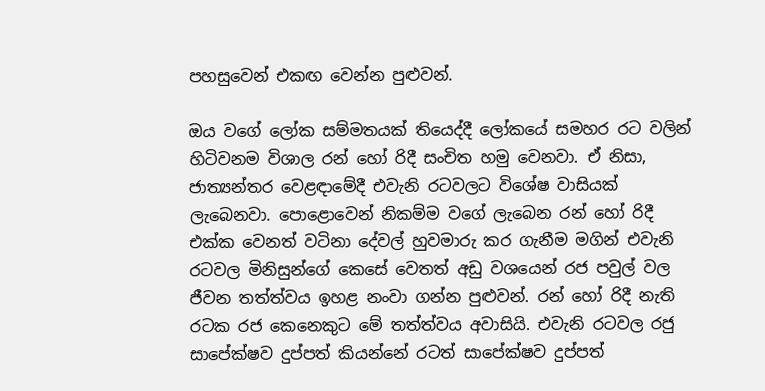පහසුවෙන් එකඟ වෙන්න පුළුවන්.

ඔය වගේ ලෝක සම්මතයක් තියෙද්දී ලෝකයේ සමහර රට වලින් හිටිවනම විශාල රන් හෝ රිදී සංචිත හමු වෙනවා. ඒ නිසා, ජාත්‍යන්තර වෙළඳාමේදී එවැනි රටවලට විශේෂ වාසියක් ලැබෙනවා. පොළොවෙන් නිකම්ම වගේ ලැබෙන රන් හෝ රිදී එක්ක වෙනත් වටිනා දේවල් හුවමාරු කර ගැනීම මගින් එවැනි රටවල මිනිසුන්ගේ කෙසේ වෙතත් අඩු වශයෙන් රජ පවුල් වල ජීවන තත්ත්වය ඉහළ නංවා ගන්න පුළුවන්. රන් හෝ රිදී නැති රටක රජ කෙනෙකුට මේ තත්ත්වය අවාසියි. එවැනි රටවල රජු සාපේක්ෂව දුප්පත් කියන්නේ රටත් සාපේක්ෂව දුප්පත්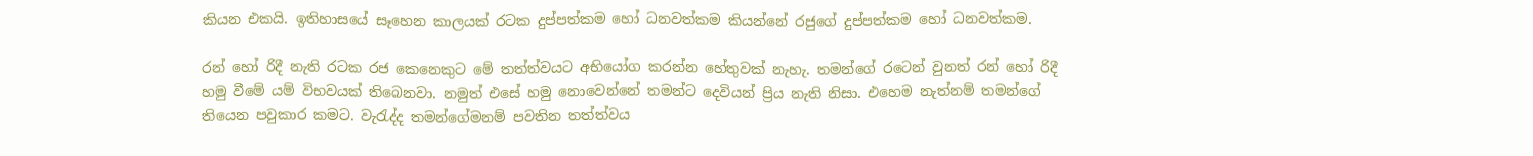කියන එකයි. ඉතිහාසයේ සෑහෙන කාලයක් රටක දුප්පත්කම හෝ ධනවත්කම කියන්නේ රජුගේ දුප්පත්කම හෝ ධනවත්කම.

රන් හෝ රිදී නැති රටක රජ කෙනෙකුට මේ තත්ත්වයට අභියෝග කරන්න හේතුවක් නැහැ. තමන්ගේ රටෙන් වුනත් රන් හෝ රිදී හමු වීමේ යම් විභවයක් තිබෙනවා. නමුත් එසේ හමු නොවෙන්නේ තමන්ට දෙවියන් ප්‍රිය නැති නිසා. එහෙම නැත්නම් තමන්ගේ තියෙන පවුකාර කමට. වැරැද්ද තමන්ගේමනම් පවතින තත්ත්වය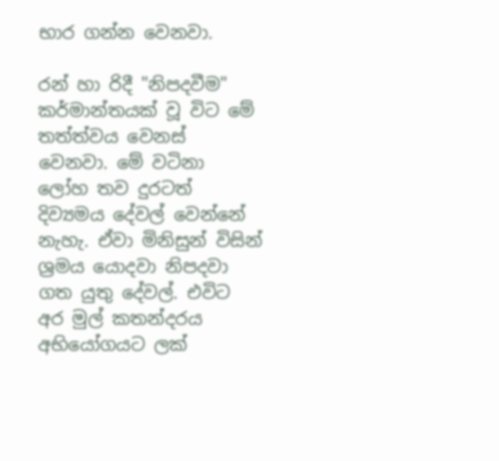භාර ගන්න වෙනවා.

රන් හා රිදී "නිපදවීම" කර්මාන්තයක් වූ විට මේ තත්ත්වය වෙනස් වෙනවා. මේ වටිනා ලෝහ තව දුරටත් දිව්‍යමය දේවල් වෙන්නේ නැහැ. ඒවා මිනිසුන් විසින් ශ්‍රමය යොදවා නිපදවා ගත යුතු දේවල්. එවිට අර මුල් කතන්දරය අභියෝගයට ලක්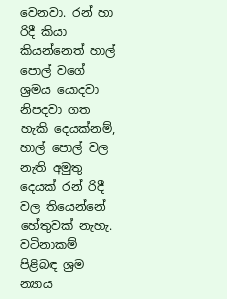වෙනවා. රන් හා රිදී කියා කියන්නෙත් හාල් පොල් වගේ ශ්‍රමය යොදවා නිපදවා ගත හැකි දෙයක්නම්, හාල් පොල් වල නැති අමුතු දෙයක් රන් රිදී වල තියෙන්නේ හේතුවක් නැහැ. වටිනාකම් පිළිබඳ ශ්‍රම න්‍යාය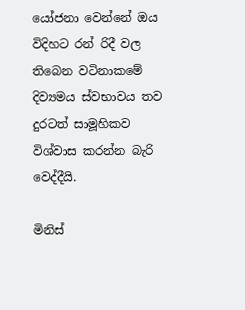යෝජනා වෙන්නේ ඔය විදිහට රන් රිදී වල තිබෙන වටිනාකමේ දිව්‍යමය ස්වභාවය තව දුරටත් සාමූහිකව විශ්වාස කරන්න බැරි වෙද්දීයි.

මිනිස්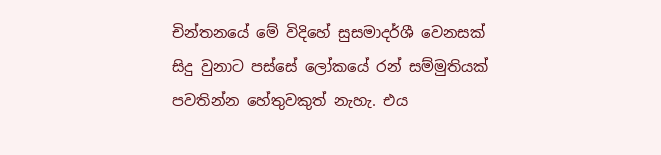චින්තනයේ මේ විදිහේ සුසමාදර්ශී වෙනසක් සිදු වුනාට පස්සේ ලෝකයේ රන් සම්මුතියක් පවතින්න හේතුවකුත් නැහැ. එය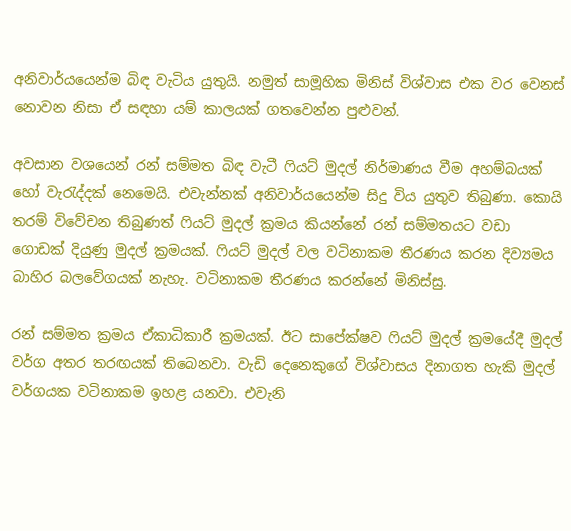අනිවාර්යයෙන්ම බිඳ වැටිය යුතුයි. නමුත් සාමූහික මිනිස් විශ්වාස එක වර වෙනස් නොවන නිසා ඒ සඳහා යම් කාලයක් ගතවෙන්න පුළුවන්.

අවසාන වශයෙන් රන් සම්මත බිඳ වැටී ෆියට් මුදල් නිර්මාණය වීම අහම්බයක් හෝ වැරැද්දක් නෙමෙයි. එවැන්නක් අනිවාර්යයෙන්ම සිදු විය යුතුව තිබුණා. කොයි තරම් විවේචන තිබුණත් ෆියට් මුදල් ක්‍රමය කියන්නේ රන් සම්මතයට වඩා ගොඩක් දියුණු මුදල් ක්‍රමයක්. ෆියට් මුදල් වල වටිනාකම තීරණය කරන දිව්‍යමය බාහිර බලවේගයක් නැහැ. වටිනාකම තීරණය කරන්නේ මිනිස්සු.

රන් සම්මත ක්‍රමය ඒකාධිකාරී ක්‍රමයක්. ඊට සාපේක්ෂව ෆියට් මුදල් ක්‍රමයේදී මුදල් වර්ග අතර තරඟයක් තිබෙනවා. වැඩි දෙනෙකුගේ විශ්වාසය දිනාගත හැකි මුදල් වර්ගයක වටිනාකම ඉහළ යනවා. එවැනි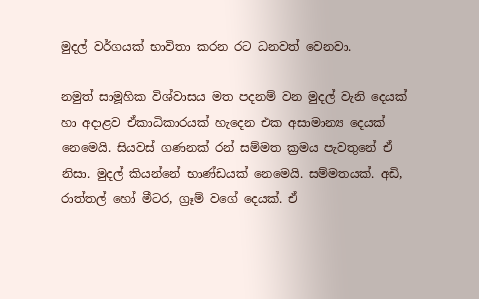මුදල් වර්ගයක් භාවිතා කරන රට ධනවත් වෙනවා.

නමුත් සාමූහික විශ්වාසය මත පදනම් වන මුදල් වැනි දෙයක් හා අදාළව ඒකාධිකාරයක් හැදෙන එක අසාමාන්‍ය දෙයක් නෙමෙයි. සියවස් ගණනක් රන් සම්මත ක්‍රමය පැවතුනේ ඒ නිසා. මුදල් කියන්නේ භාණ්ඩයක් නෙමෙයි. සම්මතයක්. අඩි, රාත්තල් හෝ මීටර, ග්‍රෑම් වගේ දෙයක්. ඒ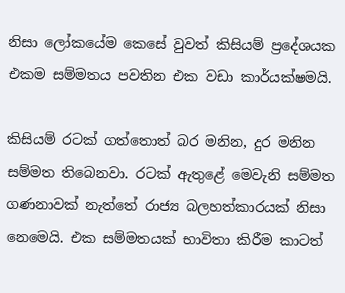නිසා ලෝකයේම කෙසේ වුවත් කිසියම් ප්‍රදේශයක එකම සම්මතය පවතින එක වඩා කාර්යක්ෂමයි.

කිසියම් රටක් ගත්තොත් බර මනින, දුර මනින සම්මත තිබෙනවා. රටක් ඇතුළේ මෙවැනි සම්මත ගණනාවක් නැත්තේ රාජ්‍ය බලහත්කාරයක් නිසා නෙමෙයි. එක සම්මතයක් භාවිතා කිරීම කාටත්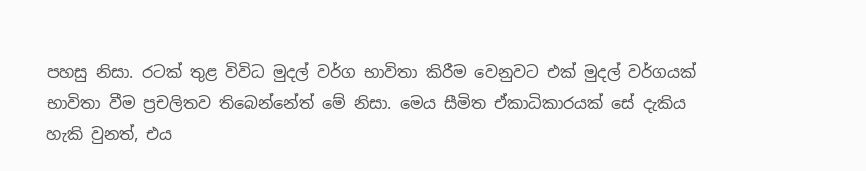පහසු නිසා. රටක් තුළ විවිධ මුදල් වර්ග භාවිතා කිරීම වෙනුවට එක් මුදල් වර්ගයක් භාවිතා වීම ප්‍රචලිතව තිබෙන්නේත් මේ නිසා. මෙය සීමිත ඒකාධිකාරයක් සේ දැකිය හැකි වුනත්, එය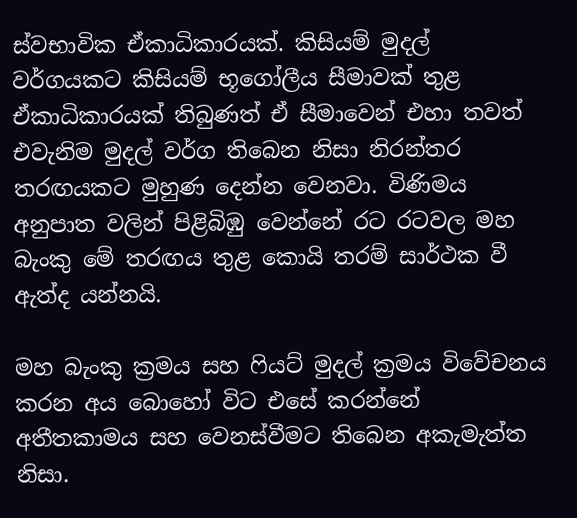ස්වභාවික ඒකාධිකාරයක්. කිසියම් මුදල් වර්ගයකට කිසියම් භූගෝලීය සීමාවක් තුළ ඒකාධිකාරයක් තිබුණත් ඒ සීමාවෙන් එහා තවත් එවැනිම මුදල් වර්ග තිබෙන නිසා නිරන්තර තරඟයකට මුහුණ දෙන්න වෙනවා. විණිමය අනුපාත වලින් පිළිබිඹු වෙන්නේ රට රටවල මහ බැංකු මේ තරඟය තුළ කොයි තරම් සාර්ථක වී ඇත්ද යන්නයි.

මහ බැංකු ක්‍රමය සහ ෆියට් මුදල් ක්‍රමය විවේචනය කරන අය බොහෝ විට එසේ කරන්නේ අතීතකාමය සහ වෙනස්වීමට තිබෙන අකැමැත්ත නිසා.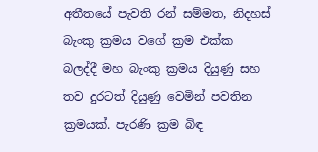අතීතයේ පැවති රන් සම්මත, නිදහස් බැංකු ක්‍රමය වගේ ක්‍රම එක්ක බලද්දී මහ බැංකු ක්‍රමය දියුණු සහ තව දුරටත් දියුණු වෙමින් පවතින ක්‍රමයක්. පැරණි ක්‍රම බිඳ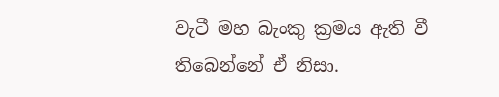වැටී මහ බැංකු ක්‍රමය ඇති වී තිබෙන්නේ ඒ නිසා.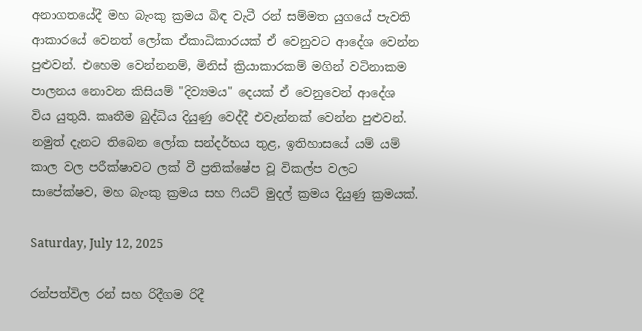අනාගතයේදී මහ බැංකු ක්‍රමය බිඳ වැටී රන් සම්මත යුගයේ පැවති ආකාරයේ වෙනත් ලෝක ඒකාධිකාරයක් ඒ වෙනුවට ආදේශ වෙන්න පුළුවන්. එහෙම වෙන්නනම්, මිනිස් ක්‍රියාකාරකම් මගින් වටිනාකම පාලනය නොවන කිසියම් "දිව්‍යමය" දෙයක් ඒ වෙනුවෙන් ආදේශ විය යුතුයි. කෘතීම බුද්ධිය දියුණු වෙද්දී එවැන්නක් වෙන්න පුළුවන්. නමුත් දැනට තිබෙන ලෝක සන්දර්භය තුළ, ඉතිහාසයේ යම් යම් කාල වල පරීක්ෂාවට ලක් වී ප්‍රතික්ෂේප වූ විකල්ප වලට සාපේක්ෂව, මහ බැංකු ක්‍රමය සහ ෆියට් මුදල් ක්‍රමය දියුණු ක්‍රමයක්.

Saturday, July 12, 2025

රන්පත්විල රන් සහ රිදීගම රිදී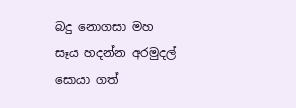බදු නොගසා මහ සෑය හදන්න අරමුදල් සොයා ගත්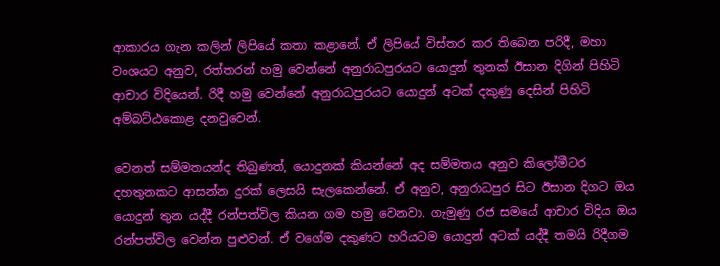ආකාරය ගැන කලින් ලිපියේ කතා කළානේ. ඒ ලිපියේ විස්තර කර තිබෙන පරිදී, මහා වංශයට අනුව, රත්තරන් හමු වෙන්නේ අනුරාධපුරයට යොදුන් තුනක් ඊසාන දිගින් පිහිටි ආචාර විදියෙන්. රිදී හමු වෙන්නේ අනුරාධපුරයට යොදුන් අටක් දකුණු දෙසින් පිහිටි අම්බට්ඨකොළ දනවුවෙන්.

වෙනත් සම්මතයන්ද තිබුණත්, යොදුනක් කියන්නේ අද සම්මතය අනුව කිලෝමීටර දහතුනකට ආසන්න දුරක් ලෙසයි සැලකෙන්නේ. ඒ අනුව, අනුරාධපුර සිට ඊසාන දිගට ඔය යොදුන් තුන යද්දී රන්පත්විල කියන ගම හමු වෙනවා. ගැමුණු රජ සමයේ ආචාර විදිය ඔය රන්පත්විල වෙන්න පුළුවන්. ඒ වගේම දකුණට හරියටම යොදුන් අටක් යද්දී තමයි රිදීගම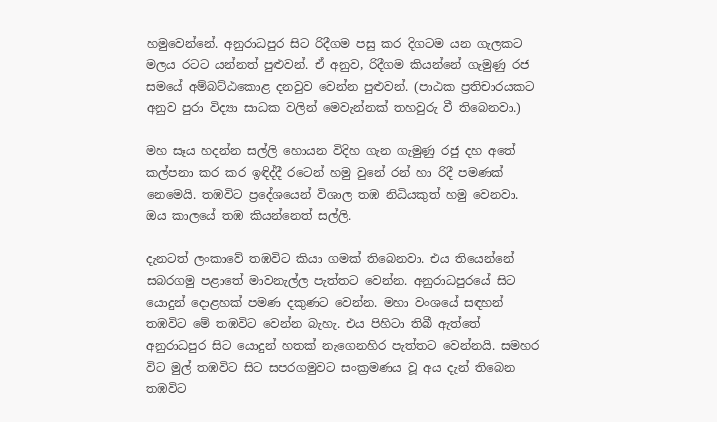හමුවෙන්නේ. අනුරාධපුර සිට රිදීගම පසු කර දිගටම යන ගැලකට මලය රටට යන්නත් පුළුවන්. ඒ අනුව, රිදීගම කියන්නේ ගැමුණු රජ සමයේ අම්බට්ඨකොළ දනවුව වෙන්න පුළුවන්. (පාඨක ප්‍රතිචාරයකට අනුව පුරා විද්‍යා සාධක වලින් මෙවැන්නක් තහවුරු වී තිබෙනවා.)

මහ සෑය හදන්න සල්ලි හොයන විදිහ ගැන ගැමුණු රජු දහ අතේ කල්පනා කර කර ඉඳිද්දී රටෙන් හමු වුනේ රන් හා රිදී පමණක් නෙමෙයි. තඹවිට ප්‍රදේශයෙන් විශාල තඹ නිධියකුත් හමු වෙනවා. ඔය කාලයේ තඹ කියන්නෙත් සල්ලි.

දැනටත් ලංකාවේ තඹවිට කියා ගමක් තිබෙනවා. එය තියෙන්නේ සබරගමු පළාතේ මාවනැල්ල පැත්තට වෙන්න. අනුරාධපුරයේ සිට යොදුන් දොළහක් පමණ දකුණට වෙන්න. මහා වංශයේ සඳහන් තඹවිට මේ තඹවිට වෙන්න බැහැ. එය පිහිටා තිබී ඇත්තේ අනුරාධපුර සිට යොදුන් හතක් නැගෙනහිර පැත්තට වෙන්නයි. සමහර විට මුල් තඹවිට සිට සපරගමුවට සංක්‍රමණය වූ අය දැන් තිබෙන තඹවිට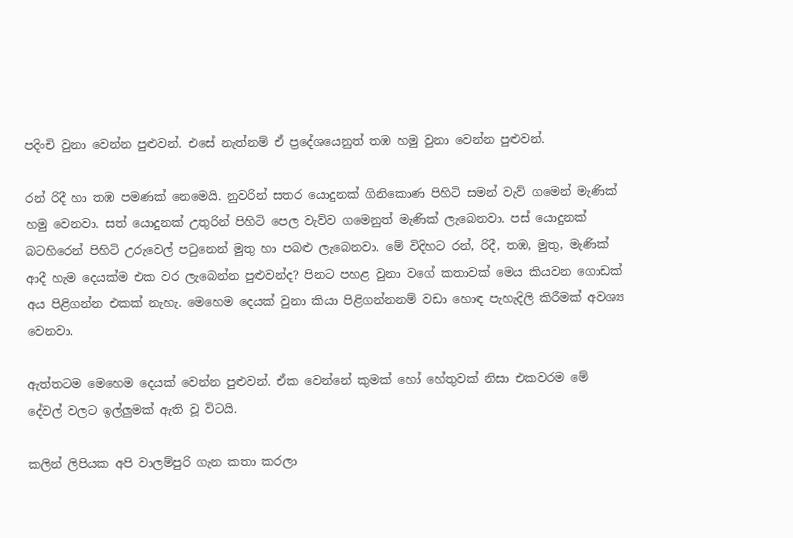පදිංචි වුනා වෙන්න පුළුවන්. එසේ නැත්නම් ඒ ප්‍රදේශයෙනුත් තඹ හමු වුනා වෙන්න පුළුවන්.

රන් රිදී හා තඹ පමණක් නෙමෙයි. නුවරින් සතර යොදුනක් ගිනිකොණ පිහිටි සමන් වැව් ගමෙන් මැණික් හමු වෙනවා. සත් යොදුනක් උතුරින් පිහිටි පෙල වැව්ව ගමෙනුත් මැණික් ලැබෙනවා. පස් යොදුනක් බටහිරෙන් පිහිටි උරුවෙල් පටුනෙන් මුතු හා පබළු ලැබෙනවා. මේ විදිහට රන්, රිදී, තඹ, මුතු, මැණික් ආදී හැම දෙයක්ම එක වර ලැබෙන්න පුළුවන්ද? පිනට පහළ වුනා වගේ කතාවක් මෙය කියවන ගොඩක් අය පිළිගන්න එකක් නැහැ. මෙහෙම දෙයක් වුනා කියා පිළිගන්නනම් වඩා හොඳ පැහැදිලි කිරීමක් අවශ්‍ය වෙනවා.

ඇත්තටම මෙහෙම දෙයක් වෙන්න පුළුවන්. ඒක වෙන්නේ කුමක් හෝ හේතුවක් නිසා එකවරම මේ දේවල් වලට ඉල්ලුමක් ඇති වූ විටයි.

කලින් ලිපියක අපි වාලම්පුරි ගැන කතා කරලා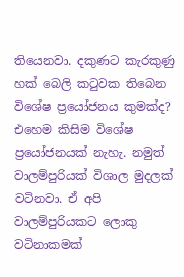තියෙනවා. දකුණට කැරකුණු හක් බෙලි කටුවක තිබෙන විශේෂ ප්‍රයෝජනය කුමක්ද? එහෙම කිසිම විශේෂ ප්‍රයෝජනයක් නැහැ. නමුත් වාලම්පුරියක් විශාල මුදලක් වටිනවා. ඒ අපි වාලම්පුරියකට ලොකු වටිනාකමක්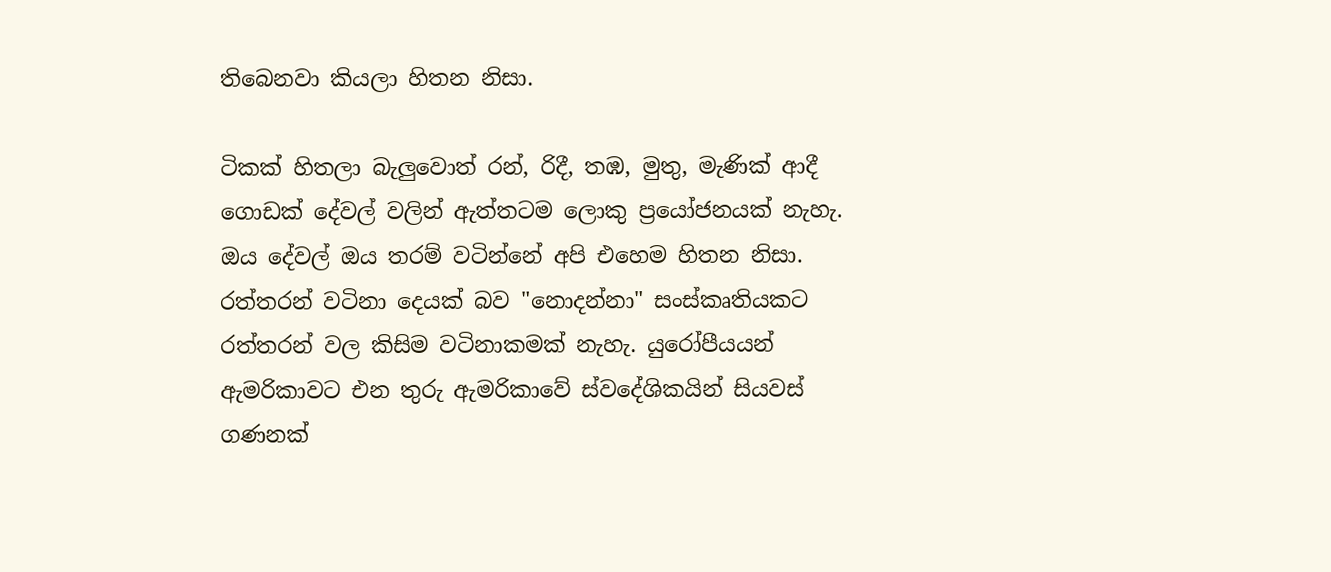තිබෙනවා කියලා හිතන නිසා.

ටිකක් හිතලා බැලුවොත් රන්, රිදී, තඹ, මුතු, මැණික් ආදී ගොඩක් දේවල් වලින් ඇත්තටම ලොකු ප්‍රයෝජනයක් නැහැ. ඔය දේවල් ඔය තරම් වටින්නේ අපි එහෙම හිතන නිසා. රත්තරන් වටිනා දෙයක් බව "නොදන්නා" සංස්කෘතියකට රත්තරන් වල කිසිම වටිනාකමක් නැහැ. යුරෝපීයයන් ඇමරිකාවට එන තුරු ඇමරිකාවේ ස්වදේශිකයින් සියවස් ගණනක්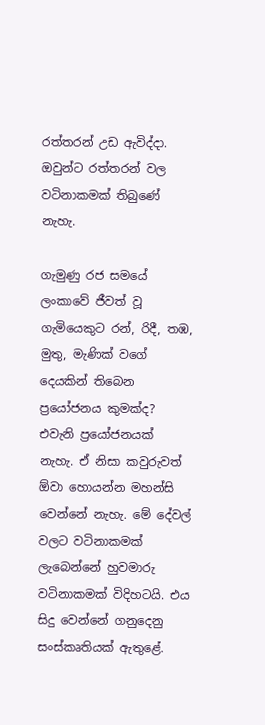රත්තරන් උඩ ඇවිද්දා. ඔවුන්ට රත්තරන් වල වටිනාකමක් තිබුණේ නැහැ.

ගැමුණු රජ සමයේ ලංකාවේ ජීවත් වූ ගැමියෙකුට රන්, රිදී, තඹ, මුතු, මැණික් වගේ දෙයකින් තිබෙන ප්‍රයෝජනය කුමක්ද? එවැනි ප්‍රයෝජනයක් නැහැ. ඒ නිසා කවුරුවත් ඕවා හොයන්න මහන්සි වෙන්නේ නැහැ. මේ දේවල් වලට වටිනාකමක් ලැබෙන්නේ හුවමාරු වටිනාකමක් විදිහටයි. එය සිදු වෙන්නේ ගනුදෙනු සංස්කෘතියක් ඇතුළේ.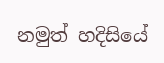නමුත් හදිසියේ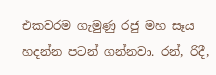එකවරම ගැමුණු රජු මහ සෑය හදන්න පටන් ගන්නවා. රන්, රිදී,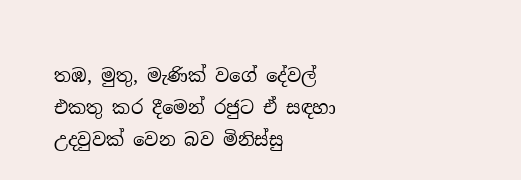තඹ, මුතු, මැණික් වගේ දේවල් එකතු කර දීමෙන් රජුට ඒ සඳහා උදවුවක් වෙන බව මිනිස්සු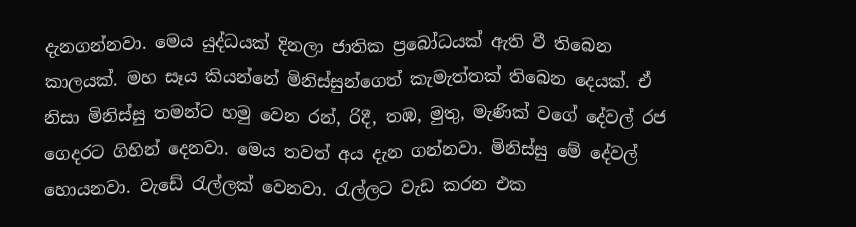දැනගන්නවා. මෙය යුද්ධයක් දිනලා ජාතික ප්‍රබෝධයක් ඇති වී තිබෙන කාලයක්. මහ සෑය කියන්නේ මිනිස්සුන්ගෙත් කැමැත්තක් තිබෙන දෙයක්. ඒ නිසා මිනිස්සු තමන්ට හමු වෙන රන්, රිදී, තඹ, මුතු, මැණික් වගේ දේවල් රජ ගෙදරට ගිහින් දෙනවා. මෙය තවත් අය දැන ගන්නවා. මිනිස්සු මේ දේවල් හොයනවා. වැඩේ රැල්ලක් වෙනවා. රැල්ලට වැඩ කරන එක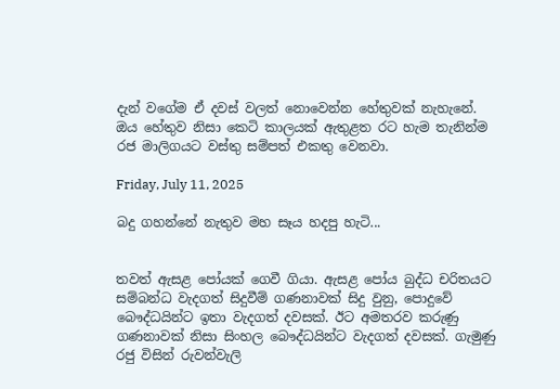දැන් වගේම ඒ දවස් වලත් නොවෙන්න හේතුවක් නැහැනේ. ඔය හේතුව නිසා කෙටි කාලයක් ඇතුළත රට හැම තැනින්ම රජ මාලිගයට වස්තු සම්පත් එකතු වෙනවා.

Friday, July 11, 2025

බදු ගහන්නේ නැතුව මහ සෑය හදපු හැටි...


තවත් ඇසළ පෝයක් ගෙවී ගියා. ඇසළ පෝය බුද්ධ චරිතයට සම්බන්ධ වැදගත් සිදුවීම් ගණනාවක් සිදු වුනු, පොදුවේ බෞද්ධයින්ට ඉතා වැදගත් දවසක්. ඊට අමතරව කරුණු ගණනාවක් නිසා සිංහල බෞද්ධයින්ට වැදගත් දවසක්. ගැමුණු රජු විසින් රුවන්වැලි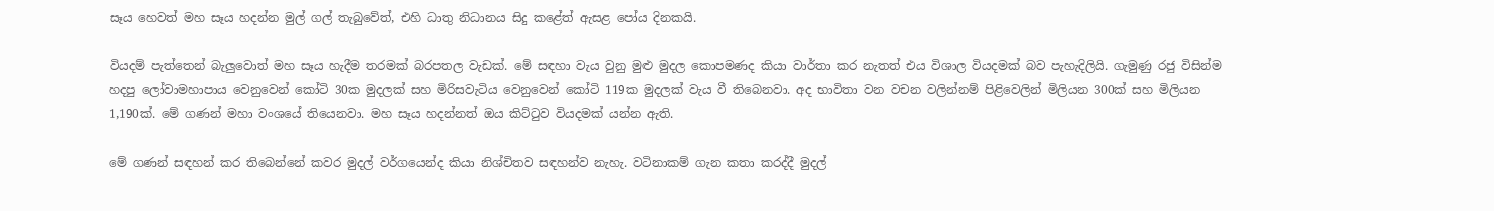සෑය හෙවත් මහ සෑය හදන්න මුල් ගල් තැබුවේත්, එහි ධාතු නිධානය සිදු කළේත් ඇසළ පෝය දිනකයි.

වියදම් පැත්තෙන් බැලුවොත් මහ සෑය හැදීම තරමක් බරපතල වැඩක්. මේ සඳහා වැය වුනු මුළු මුදල කොපමණද කියා වාර්තා කර නැතත් එය විශාල වියදමක් බව පැහැදිලියි. ගැමුණු රජු විසින්ම හදපු ලෝවාමහාපාය වෙනුවෙන් කෝටි 30ක මුදලක් සහ මිරිසවැටිය වෙනුවෙන් කෝටි 119ක මුදලක් වැය වී තිබෙනවා. අද භාවිතා වන වචන වලින්නම් පිළිවෙලින් මිලියන 300ක් සහ මිලියන 1,190ක්. මේ ගණන් මහා වංශයේ තියෙනවා. මහ සෑය හදන්නත් ඔය කිට්ටුව වියදමක් යන්න ඇති.

මේ ගණන් සඳහන් කර තිබෙන්නේ කවර මුදල් වර්ගයෙන්ද කියා නිශ්චිතව සඳහන්ව නැහැ. වටිනාකම් ගැන කතා කරද්දී මුදල්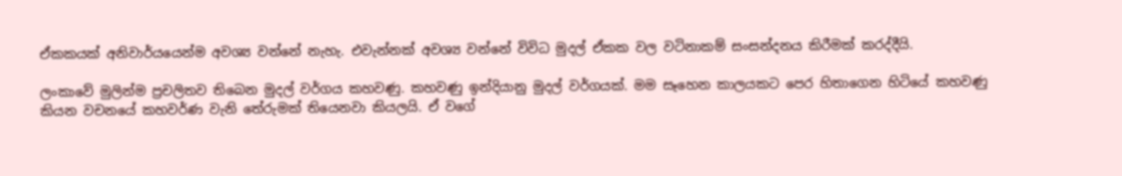ඒකකයක් අනිවාර්යයෙන්ම අවශ්‍ය වන්නේ නැහැ. එවැන්නක් අවශ්‍ය වන්නේ විවිධ මුදල් ඒකක වල වටිනාකම් සංසන්දනය කිරීමක් කරද්දීයි.

ලංකාවේ මුලින්ම ප්‍රචලිතව තිබෙන මුදල් වර්ගය කහවණු. කහවණු ඉන්දියානු මුදල් වර්ගයක්. මම සෑහෙන කාලයකට පෙර හිතාගෙන හිටියේ කහවණු කියන වචනයේ කහවර්ණ වැනි තේරුමක් තියෙනවා කියලයි. ඒ වගේ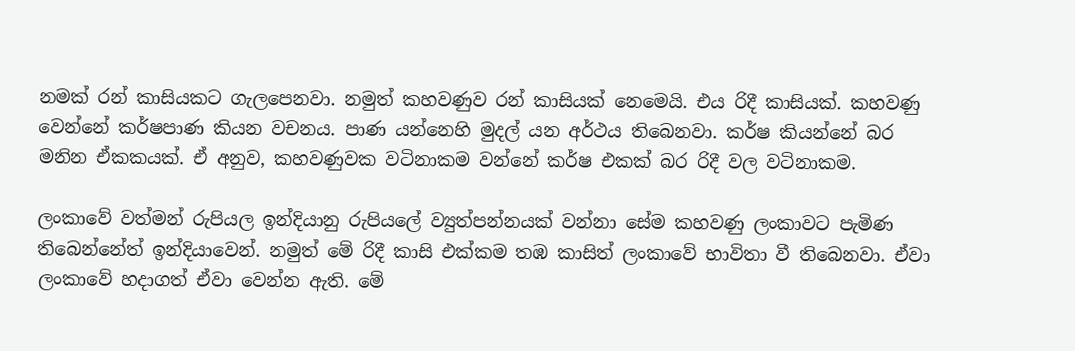නමක් රන් කාසියකට ගැලපෙනවා. නමුත් කහවණුව රන් කාසියක් නෙමෙයි. එය රිදී කාසියක්. කහවණු වෙන්නේ කර්ෂපාණ කියන වචනය. පාණ යන්නෙහි මුදල් යන අර්ථය තිබෙනවා. කර්ෂ කියන්නේ බර මනින ඒකකයක්. ඒ අනුව, කහවණුවක වටිනාකම වන්නේ කර්ෂ එකක් බර රිදී වල වටිනාකම.

ලංකාවේ වත්මන් රුපියල ඉන්දියානු රුපියලේ ව්‍යුත්පන්නයක් වන්නා සේම කහවණු ලංකාවට පැමිණ තිබෙන්නේත් ඉන්දියාවෙන්. නමුත් මේ රිදී කාසි එක්කම තඹ කාසිත් ලංකාවේ භාවිතා වී තිබෙනවා. ඒවා ලංකාවේ හදාගත් ඒවා වෙන්න ඇති. මේ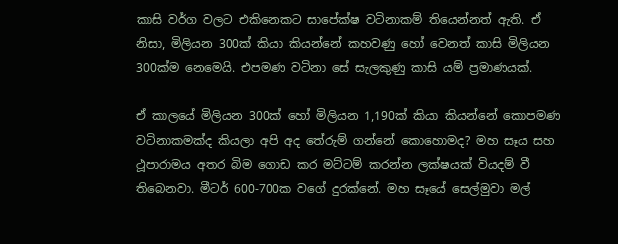කාසි වර්ග වලට එකිනෙකට සාපේක්ෂ වටිනාකම් තියෙන්නත් ඇති. ඒ නිසා, මිලියන 300ක් කියා කියන්නේ කහවණු හෝ වෙනත් කාසි මිලියන 300ක්ම නෙමෙයි. එපමණ වටිනා සේ සැලකුණු කාසි යම් ප්‍රමාණයක්.

ඒ කාලයේ මිලියන 300ක් හෝ මිලියන 1,190ක් කියා කියන්නේ කොපමණ වටිනාකමක්ද කියලා අපි අද තේරුම් ගන්නේ කොහොමද? මහ සෑය සහ ථූපාරාමය අතර බිම ගොඩ කර මට්ටම් කරන්න ලක්ෂයක් වියදම් වී තිබෙනවා. මීටර් 600-700ක වගේ දුරක්නේ. මහ සෑයේ සෙල්මුවා මල්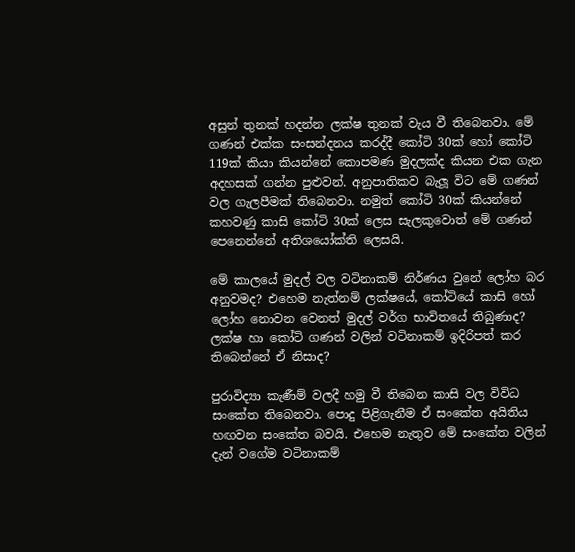අසුන් තුනක් හදන්න ලක්ෂ තුනක් වැය වී තිබෙනවා. මේ ගණන් එක්ක සංසන්දනය කරද්දී කෝටි 30ක් හෝ කෝටි 119ක් කියා කියන්නේ කොපමණ මුදලක්ද කියන එක ගැන අදහසක් ගන්න පුළුවන්. අනුපාතිකව බැලූ විට මේ ගණන් වල ගැලපීමක් තිබෙනවා. නමුත් කෝටි 30ක් කියන්නේ කහවණු කාසි කෝටි 30ක් ලෙස සැලකුවොත් මේ ගණන් පෙනෙන්නේ අතිශයෝක්ති ලෙසයි.

මේ කාලයේ මුදල් වල වටිනාකම් නිර්ණය වුනේ ලෝහ බර අනුවමද? එහෙම නැත්නම් ලක්ෂයේ, කෝටියේ කාසි හෝ ලෝහ නොවන වෙනත් මුදල් වර්ග භාවිතයේ තිබුණාද? ලක්ෂ හා කෝටි ගණන් වලින් වටිනාකම් ඉදිරිපත් කර තිබෙන්නේ ඒ නිසාද?

පුරාවිද්‍යා කැණීම් වලදී හමු වී තිබෙන කාසි වල විවිධ සංකේත තිබෙනවා. පොදු පිළිගැනීම ඒ සංකේත අයිතිය හඟවන සංකේත බවයි. එහෙම නැතුව මේ සංකේත වලින් දැන් වගේම වටිනාකම්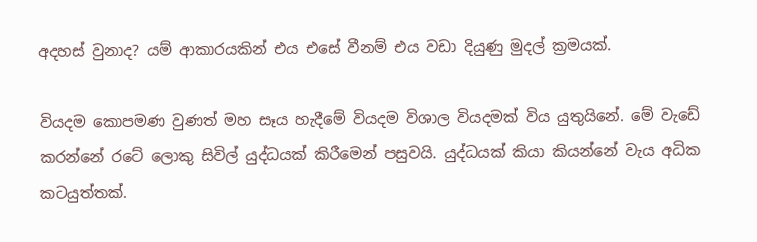අදහස් වුනාද? යම් ආකාරයකින් එය එසේ වීනම් එය වඩා දියුණු මුදල් ක්‍රමයක්.

වියදම කොපමණ වුණත් මහ සෑය හැදීමේ වියදම විශාල වියදමක් විය යුතුයිනේ. මේ වැඩේ කරන්නේ රටේ ලොකු සිවිල් යුද්ධයක් කිරීමෙන් පසුවයි. යුද්ධයක් කියා කියන්නේ වැය අධික කටයුත්තක්.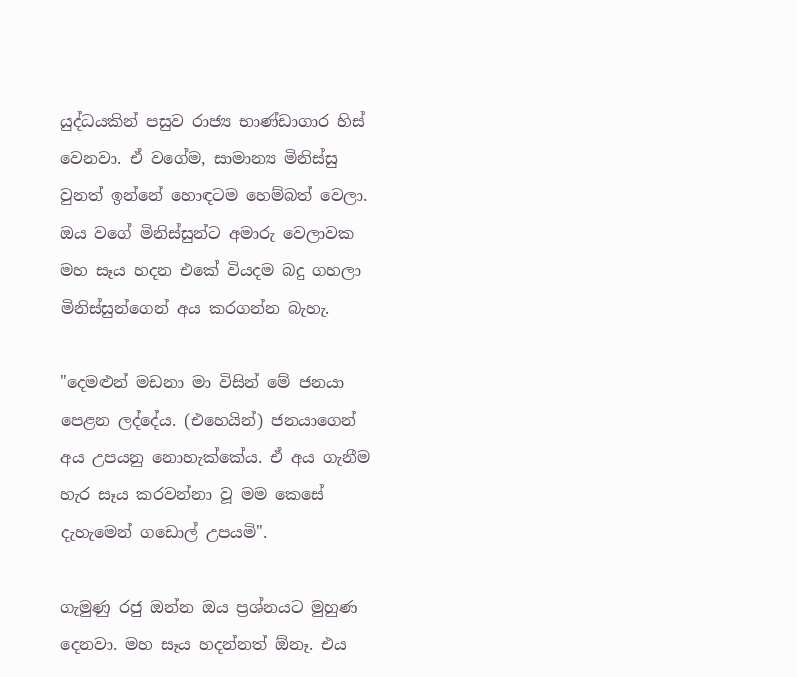යුද්ධයකින් පසුව රාජ්‍ය භාණ්ඩාගාර හිස් වෙනවා. ඒ වගේම, සාමාන්‍ය මිනිස්සු වුනත් ඉන්නේ හොඳටම හෙම්බත් වෙලා. ඔය වගේ මිනිස්සුන්ට අමාරු වෙලාවක මහ සෑය හදන එකේ වියදම බදු ගහලා මිනිස්සුන්ගෙන් අය කරගන්න බැහැ.

"දෙමළුන් මඩනා මා විසින් මේ ජනයා පෙළන ලද්දේය. (එහෙයින්) ජනයාගෙන් අය උපයනු නොහැක්කේය. ඒ අය ගැනීම හැර සෑය කරවන්නා වූ මම කෙසේ දැහැමෙන් ගඩොල් උපයමි".

ගැමුණු රජු ඔන්න ඔය ප්‍රශ්නයට මුහුණ දෙනවා. මහ සෑය හදන්නත් ඕනෑ. එය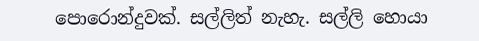පොරොන්දුවක්. සල්ලිත් නැහැ. සල්ලි හොයා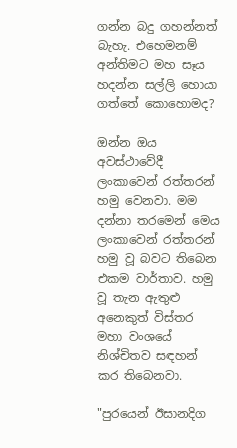ගන්න බදු ගහන්නත් බැහැ. එහෙමනම් අන්තිමට මහ සෑය හදන්න සල්ලි හොයා ගත්තේ කොහොමද?

ඔන්න ඔය අවස්ථාවේදී ලංකාවෙන් රත්තරන් හමු වෙනවා. මම දන්නා තරමෙන් මෙය ලංකාවෙන් රත්තරන් හමු වූ බවට තිබෙන එකම වාර්තාව. හමු වූ තැන ඇතුළු අනෙකුත් විස්තර මහා වංශයේ නිශ්චිතව සඳහන් කර තිබෙනවා.

"පුරයෙන් ඊසානදිග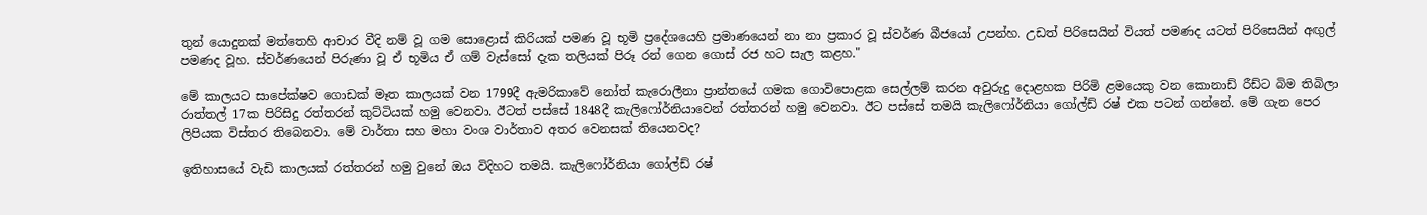තුන් යොදුනක් මත්තෙහි ආචාර වීදි නම් වූ ගම සොළොස් කිරියක් පමණ වූ භූමි ප්‍රදේශයෙහි ප්‍රමාණයෙන් නා නා ප්‍රකාර වූ ස්වර්ණ බීජයෝ උපන්හ. උඩත් පිරිසෙයින් වියත් පමණද යටත් පිරිසෙයින් අඟුල් පමණද වූහ. ස්වර්ණයෙන් පිරුණා වූ ඒ භූමිය ඒ ගම් වැස්සෝ දැක තලියක් පිරූ රන් ගෙන ගොස් රජ හට සැල කළහ."

මේ කාලයට සාපේක්ෂව ගොඩක් මෑත කාලයක් වන 1799දී ඇමරිකාවේ නෝත් කැරොලීනා ප්‍රාන්තයේ ගමක ගොවිපොළක සෙල්ලම් කරන අවුරුදු දොළහක පිරිමි ළමයෙකු වන කොනාඩ් රීඩ්ට බිම තිබිලා රාත්තල් 17ක පිරිසිදු රත්තරන් කුට්ටියක් හමු වෙනවා. ඊටත් පස්සේ 1848දී කැලිෆෝර්නියාවෙන් රත්තරන් හමු වෙනවා. ඊට පස්සේ තමයි කැලිෆෝර්නියා ගෝල්ඩ් රෂ් එක පටන් ගන්නේ. මේ ගැන පෙර ලිපියක විස්තර තිබෙනවා. මේ වාර්තා සහ මහා වංශ වාර්තාව අතර වෙනසක් තියෙනවද?

ඉතිහාසයේ වැඩි කාලයක් රත්තරන් හමු වුනේ ඔය විදිහට තමයි. කැලිෆෝර්නියා ගෝල්ඩ් රෂ්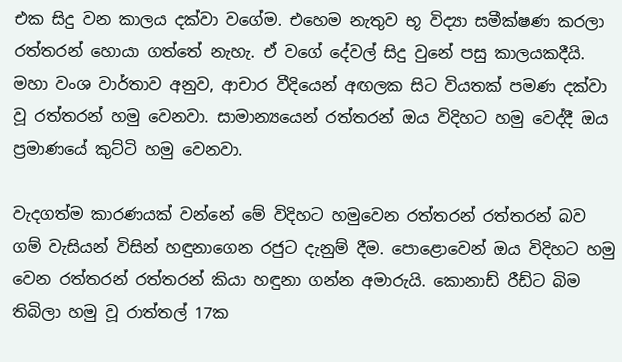එක සිදු වන කාලය දක්වා වගේම. එහෙම නැතුව භූ විද්‍යා සමීක්ෂණ කරලා රත්තරන් හොයා ගත්තේ නැහැ. ඒ වගේ දේවල් සිදු වුනේ පසු කාලයකදීයි. මහා වංශ වාර්තාව අනුව, ආචාර වීදියෙන් අඟලක සිට වියතක් පමණ දක්වා වූ රත්තරන් හමු වෙනවා. සාමාන්‍යයෙන් රත්තරන් ඔය විදිහට හමු වෙද්දී ඔය ප්‍රමාණයේ කුට්ටි හමු වෙනවා.

වැදගත්ම කාරණයක් වන්නේ මේ විදිහට හමුවෙන රත්තරන් රත්තරන් බව ගම් වැසියන් විසින් හඳුනාගෙන රජුට දැනුම් දීම. පොළොවෙන් ඔය විදිහට හමු වෙන රත්තරන් රත්තරන් කියා හඳුනා ගන්න අමාරුයි. කොනාඩ් රීඩ්ට බිම තිබිලා හමු වූ රාත්තල් 17ක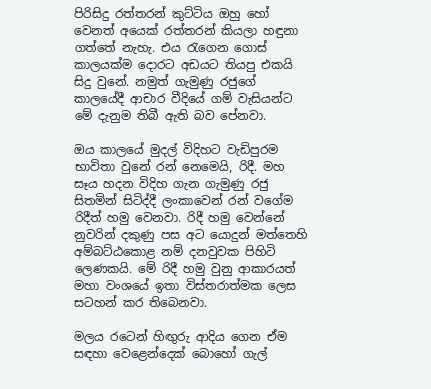පිරිසිදු රත්තරන් කුට්ටිය ඔහු හෝ වෙනත් අයෙක් රත්තරන් කියලා හඳුනා ගත්තේ නැහැ. එය රැගෙන ගොස් කාලයක්ම දොරට අඩයට තියපු එකයි සිදු වුනේ. නමුත් ගැමුණු රජුගේ කාලයේදී ආචාර වීදියේ ගම් වැසියන්ට මේ දැනුම තිබී ඇති බව පේනවා.

ඔය කාලයේ මුදල් විදිහට වැඩිපුරම භාවිතා වුනේ රන් නෙමෙයි, රිදී. මහ සෑය හදන විදිහ ගැන ගැමුණු රජු සිතමින් සිටිද්දී ලංකාවෙන් රන් වගේම රිදීත් හමු වෙනවා. රිදී හමු වෙන්නේ නුවරින් දකුණු පස අට යොදුන් මත්තෙහි අම්බට්ඨකොළ නම් දනවුවක පිහිටි ලෙණකයි. මේ රිදී හමු වුනු ආකාරයත් මහා වංශයේ ඉතා විස්තරාත්මක ලෙස සටහන් කර තිබෙනවා.

මලය රටෙන් හිඟුරු ආදිය ගෙන ඒම සඳහා වෙළෙන්දෙක් බොහෝ ගැල්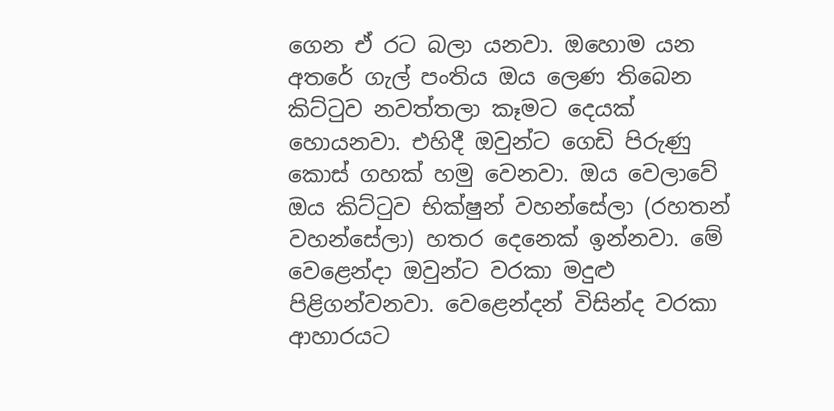ගෙන ඒ රට බලා යනවා. ඔහොම යන අතරේ ගැල් පංතිය ඔය ලෙණ තිබෙන කිට්ටුව නවත්තලා කෑමට දෙයක් හොයනවා. එහිදී ඔවුන්ට ගෙඩි පිරුණු කොස් ගහක් හමු වෙනවා. ඔය වෙලාවේ ඔය කිට්ටුව භික්ෂුන් වහන්සේලා (රහතන් වහන්සේලා) හතර දෙනෙක් ඉන්නවා. මේ වෙළෙන්දා ඔවුන්ට වරකා මදුළු පිළිගන්වනවා. වෙළෙන්දන් විසින්ද වරකා ආහාරයට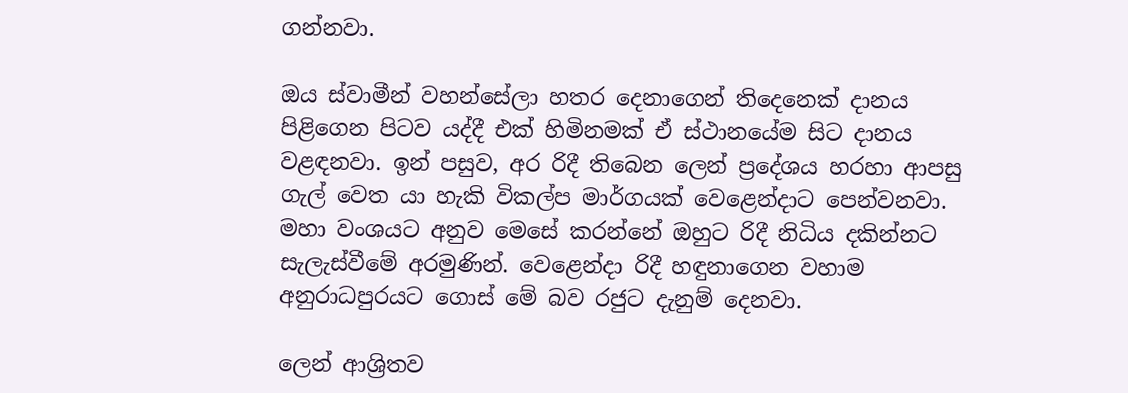ගන්නවා.

ඔය ස්වාමීන් වහන්සේලා හතර දෙනාගෙන් තිදෙනෙක් දානය පිළිගෙන පිටව යද්දී එක් හිමිනමක් ඒ ස්ථානයේම සිට දානය වළඳනවා. ඉන් පසුව, අර රිදී තිබෙන ලෙන් ප්‍රදේශය හරහා ආපසු ගැල් වෙත යා හැකි විකල්ප මාර්ගයක් වෙළෙන්දාට පෙන්වනවා. මහා වංශයට අනුව මෙසේ කරන්නේ ඔහුට රිදී නිධිය දකින්නට සැලැස්වීමේ අරමුණින්. වෙළෙන්දා රිදී හඳුනාගෙන වහාම අනුරාධපුරයට ගොස් මේ බව රජුට දැනුම් දෙනවා.

ලෙන් ආශ්‍රිතව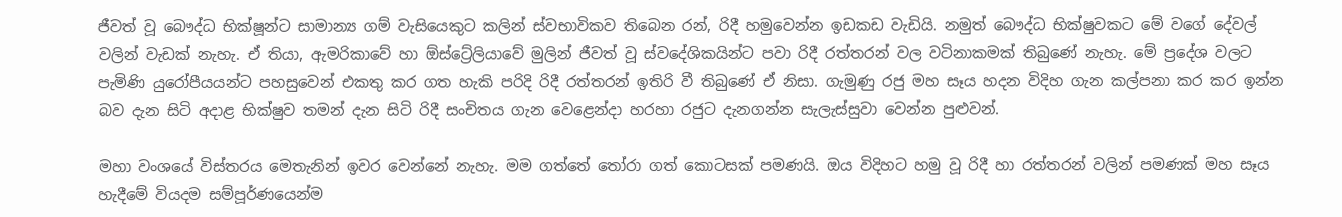ජීවත් වූ බෞද්ධ භික්ෂූන්ට සාමාන්‍ය ගම් වැසියෙකුට කලින් ස්වභාවිකව තිබෙන රන්, රිදී හමුවෙන්න ඉඩකඩ වැඩියි. නමුත් බෞද්ධ භික්ෂුවකට මේ වගේ දේවල් වලින් වැඩක් නැහැ. ඒ තියා, ඇමරිකාවේ හා ඕස්ට්‍රේලියාවේ මුලින් ජීවත් වූ ස්වදේශිකයින්ට පවා රිදී රත්තරන් වල වටිනාකමක් තිබුණේ නැහැ. මේ ප්‍රදේශ වලට පැමිණි යුරෝපීයයන්ට පහසුවෙන් එකතු කර ගත හැකි පරිදි රිදී රත්තරන් ඉතිරි වී තිබුණේ ඒ නිසා. ගැමුණු රජු මහ සෑය හදන විදිහ ගැන කල්පනා කර කර ඉන්න බව දැන සිටි අදාළ භික්ෂුව තමන් දැන සිටි රිදී සංචිතය ගැන වෙළෙන්දා හරහා රජුට දැනගන්න සැලැස්සුවා වෙන්න පුළුවන්.

මහා වංශයේ විස්තරය මෙතැනින් ඉවර වෙන්නේ නැහැ. මම ගත්තේ තෝරා ගත් කොටසක් පමණයි. ඔය විදිහට හමු වූ රිදී හා රත්තරන් වලින් පමණක් මහ සෑය හැදීමේ වියදම සම්පූර්ණයෙන්ම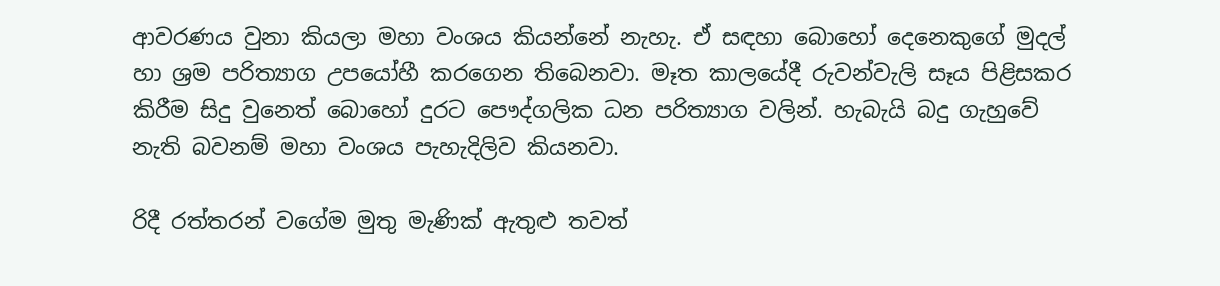ආවරණය වුනා කියලා මහා වංශය කියන්නේ නැහැ. ඒ සඳහා බොහෝ දෙනෙකුගේ මුදල් හා ශ්‍රම පරිත්‍යාග උපයෝහී කරගෙන තිබෙනවා. මෑත කාලයේදී රුවන්වැලි සෑය පිළිසකර කිරීම සිදු වුනෙත් බොහෝ දුරට පෞද්ගලික ධන පරිත්‍යාග වලින්. හැබැයි බදු ගැහුවේ නැති බවනම් මහා වංශය පැහැදිලිව කියනවා.

රිදී රත්තරන් වගේම මුතු මැණික් ඇතුළු තවත්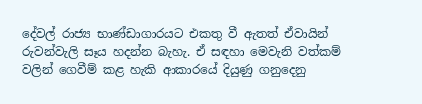දේවල් රාජ්‍ය භාණ්ඩාගාරයට එකතු වී ඇතත් ඒවායින් රුවන්වැලි සෑය හදන්න බැහැ. ඒ සඳහා මෙවැනි වත්කම් වලින් ගෙවීම් කළ හැකි ආකාරයේ දියුණු ගනුදෙනු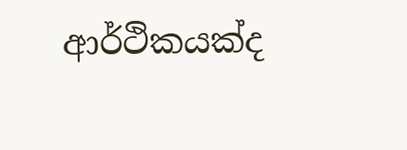ආර්ථිකයක්ද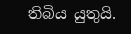තිබිය යුතුයි.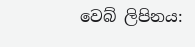වෙබ් ලිපිනය: